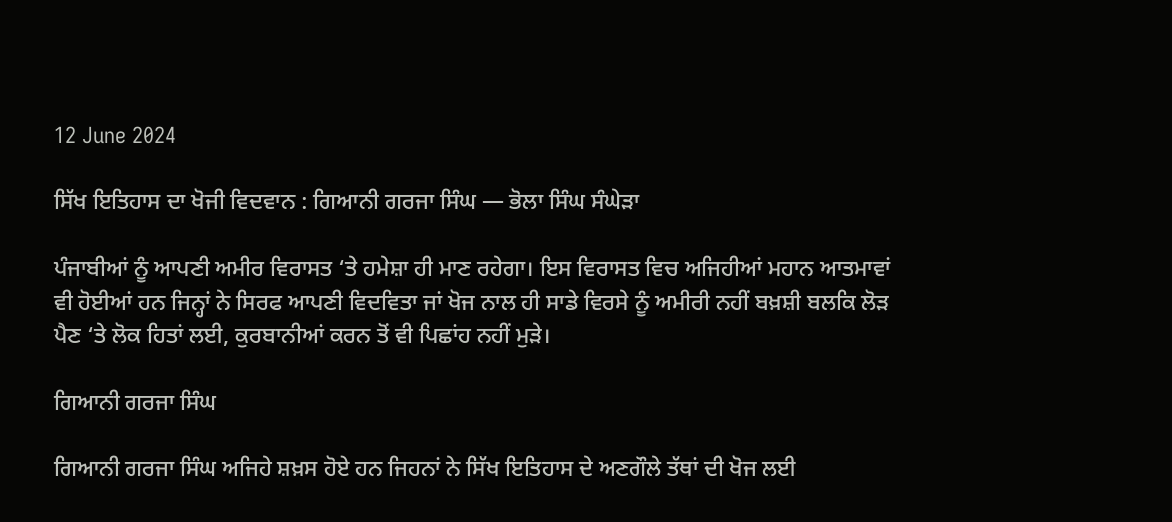12 June 2024

ਸਿੱਖ ਇਤਿਹਾਸ ਦਾ ਖੋਜੀ ਵਿਦਵਾਨ : ਗਿਆਨੀ ਗਰਜਾ ਸਿੰਘ — ਭੋਲਾ ਸਿੰਘ ਸੰਘੇੜਾ

ਪੰਜਾਬੀਆਂ ਨੂੰ ਆਪਣੀ ਅਮੀਰ ਵਿਰਾਸਤ ‘ਤੇ ਹਮੇਸ਼ਾ ਹੀ ਮਾਣ ਰਹੇਗਾ। ਇਸ ਵਿਰਾਸਤ ਵਿਚ ਅਜਿਹੀਆਂ ਮਹਾਨ ਆਤਮਾਵਾਂ ਵੀ ਹੋਈਆਂ ਹਨ ਜਿਨ੍ਹਾਂ ਨੇ ਸਿਰਫ ਆਪਣੀ ਵਿਦਵਿਤਾ ਜਾਂ ਖੋਜ ਨਾਲ ਹੀ ਸਾਡੇ ਵਿਰਸੇ ਨੂੰ ਅਮੀਰੀ ਨਹੀਂ ਬਖ਼ਸ਼ੀ ਬਲਕਿ ਲੋੜ ਪੈਣ ‘ਤੇ ਲੋਕ ਹਿਤਾਂ ਲਈ, ਕੁਰਬਾਨੀਆਂ ਕਰਨ ਤੋਂ ਵੀ ਪਿਛਾਂਹ ਨਹੀਂ ਮੁੜੇ।

ਗਿਆਨੀ ਗਰਜਾ ਸਿੰਘ

ਗਿਆਨੀ ਗਰਜਾ ਸਿੰਘ ਅਜਿਹੇ ਸ਼ਖ਼ਸ ਹੋਏ ਹਨ ਜਿਹਨਾਂ ਨੇ ਸਿੱਖ ਇਤਿਹਾਸ ਦੇ ਅਣਗੌਲੇ ਤੱਥਾਂ ਦੀ ਖੋਜ ਲਈ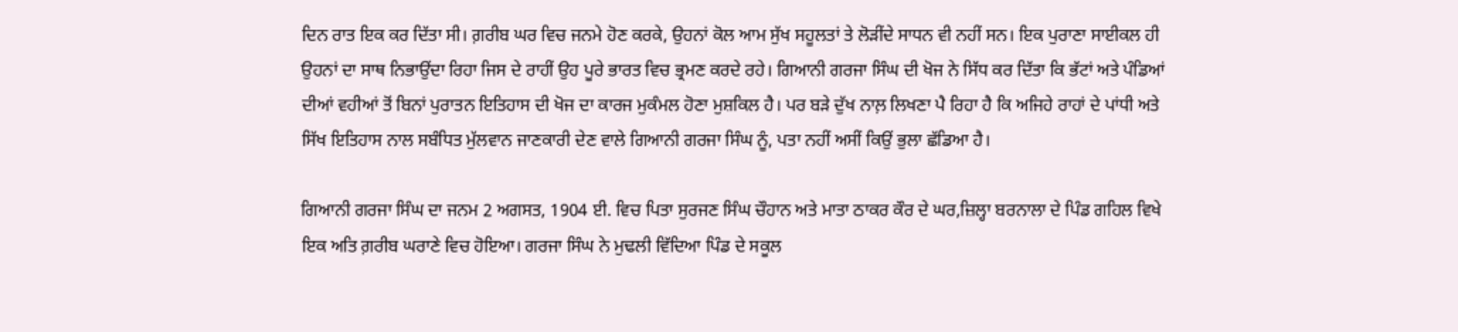ਦਿਨ ਰਾਤ ਇਕ ਕਰ ਦਿੱਤਾ ਸੀ। ਗ਼ਰੀਬ ਘਰ ਵਿਚ ਜਨਮੇ ਹੋਣ ਕਰਕੇ, ਉਹਨਾਂ ਕੋਲ ਆਮ ਸੁੱਖ ਸਹੂਲਤਾਂ ਤੇ ਲੋੜੀਂਦੇ ਸਾਧਨ ਵੀ ਨਹੀਂ ਸਨ। ਇਕ ਪੁਰਾਣਾ ਸਾਈਕਲ ਹੀ ਉਹਨਾਂ ਦਾ ਸਾਥ ਨਿਭਾਉਂਦਾ ਰਿਹਾ ਜਿਸ ਦੇ ਰਾਹੀਂ ਉਹ ਪੂਰੇ ਭਾਰਤ ਵਿਚ ਭ੍ਰਮਣ ਕਰਦੇ ਰਹੇ। ਗਿਆਨੀ ਗਰਜਾ ਸਿੰਘ ਦੀ ਖੋਜ ਨੇ ਸਿੱਧ ਕਰ ਦਿੱਤਾ ਕਿ ਭੱਟਾਂ ਅਤੇ ਪੰਡਿਆਂ ਦੀਆਂ ਵਹੀਆਂ ਤੋਂ ਬਿਨਾਂ ਪੁਰਾਤਨ ਇਤਿਹਾਸ ਦੀ ਖੋਜ ਦਾ ਕਾਰਜ ਮੁਕੰਮਲ ਹੋਣਾ ਮੁਸ਼ਕਿਲ ਹੈ। ਪਰ ਬੜੇ ਦੁੱਖ ਨਾਲ਼ ਲਿਖਣਾ ਪੈ ਰਿਹਾ ਹੈ ਕਿ ਅਜਿਹੇ ਰਾਹਾਂ ਦੇ ਪਾਂਧੀ ਅਤੇ ਸਿੱਖ ਇਤਿਹਾਸ ਨਾਲ ਸਬੰਧਿਤ ਮੁੱਲਵਾਨ ਜਾਣਕਾਰੀ ਦੇਣ ਵਾਲੇ ਗਿਆਨੀ ਗਰਜਾ ਸਿੰਘ ਨੂੰ, ਪਤਾ ਨਹੀਂ ਅਸੀਂ ਕਿਉਂ ਭੁਲਾ ਛੱਡਿਆ ਹੈ।

ਗਿਆਨੀ ਗਰਜਾ ਸਿੰਘ ਦਾ ਜਨਮ 2 ਅਗਸਤ, 1904 ਈ. ਵਿਚ ਪਿਤਾ ਸੁਰਜਣ ਸਿੰਘ ਚੌਹਾਨ ਅਤੇ ਮਾਤਾ ਠਾਕਰ ਕੌਰ ਦੇ ਘਰ,ਜ਼ਿਲ੍ਹਾ ਬਰਨਾਲਾ ਦੇ ਪਿੰਡ ਗਹਿਲ ਵਿਖੇ ਇਕ ਅਤਿ ਗ਼ਰੀਬ ਘਰਾਣੇ ਵਿਚ ਹੋਇਆ। ਗਰਜਾ ਸਿੰਘ ਨੇ ਮੁਢਲੀ ਵਿੱਦਿਆ ਪਿੰਡ ਦੇ ਸਕੂਲ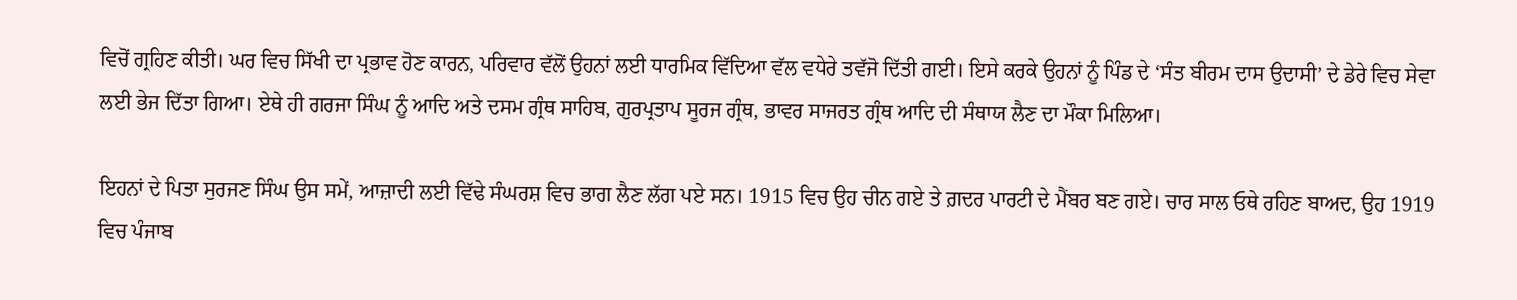ਵਿਚੋਂ ਗ੍ਰਹਿਣ ਕੀਤੀ। ਘਰ ਵਿਚ ਸਿੱਖੀ ਦਾ ਪ੍ਰਭਾਵ ਹੋਣ ਕਾਰਨ, ਪਰਿਵਾਰ ਵੱਲੋਂ ਉਹਨਾਂ ਲਈ ਧਾਰਮਿਕ ਵਿੱਦਿਆ ਵੱਲ ਵਧੇਰੇ ਤਵੱਜੋ ਦਿੱਤੀ ਗਈ। ਇਸੇ ਕਰਕੇ ਉਹਨਾਂ ਨੂੰ ਪਿੰਡ ਦੇ ‘ਸੰਤ ਬੀਰਮ ਦਾਸ ਉਦਾਸੀ’ ਦੇ ਡੇਰੇ ਵਿਚ ਸੇਵਾ ਲਈ ਭੇਜ ਦਿੱਤਾ ਗਿਆ। ਏਥੇ ਹੀ ਗਰਜਾ ਸਿੰਘ ਨੂੰ ਆਦਿ ਅਤੇ ਦਸਮ ਗ੍ਰੰਥ ਸਾਹਿਬ, ਗੁਰਪ੍ਰਤਾਪ ਸੂਰਜ ਗ੍ਰੰਥ, ਭਾਵਰ ਸਾਜਰਤ ਗ੍ਰੰਥ ਆਦਿ ਦੀ ਸੰਥਾਯ ਲੈਣ ਦਾ ਮੌਕਾ ਮਿਲਿਆ।

ਇਹਨਾਂ ਦੇ ਪਿਤਾ ਸੁਰਜਣ ਸਿੰਘ ਉਸ ਸਮੇਂ, ਆਜ਼ਾਦੀ ਲਈ ਵਿੱਢੇ ਸੰਘਰਸ਼ ਵਿਚ ਭਾਗ ਲੈਣ ਲੱਗ ਪਏ ਸਨ। 1915 ਵਿਚ ਉਹ ਚੀਨ ਗਏ ਤੇ ਗ਼ਦਰ ਪਾਰਟੀ ਦੇ ਮੈਂਬਰ ਬਣ ਗਏ। ਚਾਰ ਸਾਲ ਓਥੇ ਰਹਿਣ ਬਾਅਦ, ਉਹ 1919 ਵਿਚ ਪੰਜਾਬ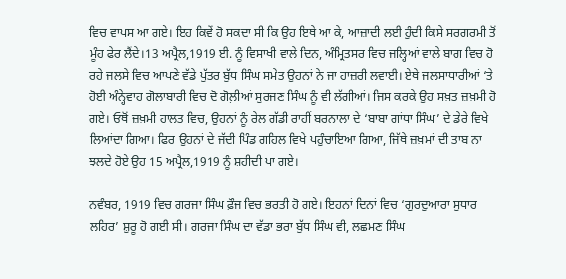ਵਿਚ ਵਾਪਸ ਆ ਗਏ। ਇਹ ਕਿਵੇਂ ਹੋ ਸਕਦਾ ਸੀ ਕਿ ਉਹ ਇਥੇ ਆ ਕੇ, ਆਜ਼ਾਦੀ ਲਈ ਹੁੰਦੀ ਕਿਸੇ ਸਰਗਰਮੀ ਤੋਂ ਮੂੰਹ ਫੇਰ ਲੈਂਦੇ।13 ਅਪ੍ਰੈਲ,1919 ਈ. ਨੂੰ ਵਿਸਾਖੀ ਵਾਲੇ ਦਿਨ, ਅੰਮ੍ਰਿਤਸਰ ਵਿਚ ਜਲ੍ਹਿਆਂ ਵਾਲੇ ਬਾਗ ਵਿਚ ਹੋ ਰਹੇ ਜਲਸੇ ਵਿਚ ਆਪਣੇ ਵੱਡੇ ਪੁੱਤਰ ਬੁੱਧ ਸਿੰਘ ਸਮੇਤ ਉਹਨਾਂ ਨੇ ਜਾ ਹਾਜ਼ਰੀ ਲਵਾਈ। ਏਥੇ ਜਲਸਾਧਾਰੀਆਂ ‘ਤੇ ਹੋਈ ਅੰਨ੍ਹੇਵਾਹ ਗੋਲਾਬਾਰੀ ਵਿਚ ਦੋ ਗੋਲ਼ੀਆਂ ਸੁਰਜਣ ਸਿੰਘ ਨੂੰ ਵੀ ਲੱਗੀਆਂ। ਜਿਸ ਕਰਕੇ ਉਹ ਸਖ਼ਤ ਜ਼ਖ਼ਮੀ ਹੋ ਗਏ। ਓਥੋਂ ਜ਼ਖ਼ਮੀ ਹਾਲਤ ਵਿਚ, ਉਹਨਾਂ ਨੂੰ ਰੇਲ ਗੱਡੀ ਰਾਹੀਂ ਬਰਨਾਲਾ ਦੇ ‘ਬਾਬਾ ਗਾਂਧਾ ਸਿੰਘ’ ਦੇ ਡੇਰੇ ਵਿਖੇ ਲਿਆਂਦਾ ਗਿਆ। ਫਿਰ ਉਹਨਾਂ ਦੇ ਜੱਦੀ ਪਿੰਡ ਗਹਿਲ ਵਿਖੇ ਪਹੁੰਚਾਇਆ ਗਿਆ, ਜਿੱਥੇ ਜ਼ਖ਼ਮਾਂ ਦੀ ਤਾਬ ਨਾ ਝਲਦੇ ਹੋਏ ਉਹ 15 ਅਪ੍ਰੈਲ,1919 ਨੂੰ ਸ਼ਹੀਦੀ ਪਾ ਗਏ।

ਨਵੰਬਰ, 1919 ਵਿਚ ਗਰਜਾ ਸਿੰਘ ਫ਼ੌਜ ਵਿਚ ਭਰਤੀ ਹੋ ਗਏ। ਇਹਨਾਂ ਦਿਨਾਂ ਵਿਚ ‘ਗੁਰਦੁਆਰਾ ਸੁਧਾਰ ਲਹਿਰ’ ਸ਼ੁਰੂ ਹੋ ਗਈ ਸੀ। ਗਰਜਾ ਸਿੰਘ ਦਾ ਵੱਡਾ ਭਰਾ ਬੁੱਧ ਸਿੰਘ ਵੀ, ਲਛਮਣ ਸਿੰਘ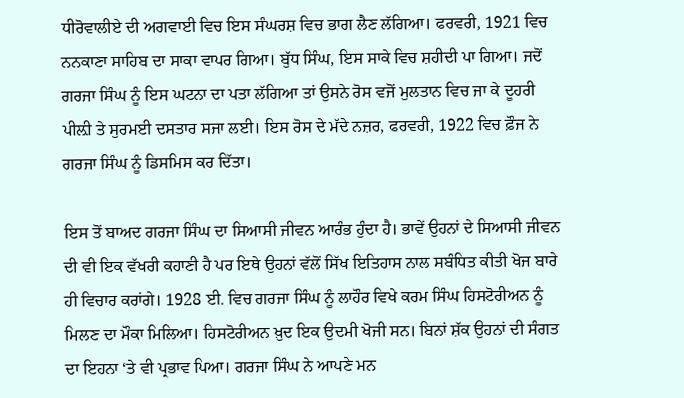ਧੀਰੋਵਾਲੀਏ ਦੀ ਅਗਵਾਈ ਵਿਚ ਇਸ ਸੰਘਰਸ਼ ਵਿਚ ਭਾਗ ਲੈਣ ਲੱਗਿਆ। ਫਰਵਰੀ, 1921 ਵਿਚ ਨਨਕਾਣਾ ਸਾਹਿਬ ਦਾ ਸਾਕਾ ਵਾਪਰ ਗਿਆ। ਬੁੱਧ ਸਿੰਘ, ਇਸ ਸਾਕੇ ਵਿਚ ਸ਼ਹੀਦੀ ਪਾ ਗਿਆ। ਜਦੋਂ ਗਰਜਾ ਸਿੰਘ ਨੂੰ ਇਸ ਘਟਨਾ ਦਾ ਪਤਾ ਲੱਗਿਆ ਤਾਂ ਉਸਨੇ ਰੋਸ ਵਜੋਂ ਮੁਲਤਾਨ ਵਿਚ ਜਾ ਕੇ ਦੂਹਰੀ ਪੀਲ਼ੀ ਤੇ ਸੁਰਮਈ ਦਸਤਾਰ ਸਜਾ ਲਈ। ਇਸ ਰੋਸ ਦੇ ਮੱਦੇ ਨਜ਼ਰ, ਫਰਵਰੀ, 1922 ਵਿਚ ਫ਼ੌਜ ਨੇ ਗਰਜਾ ਸਿੰਘ ਨੂੰ ਡਿਸਮਿਸ ਕਰ ਦਿੱਤਾ।

ਇਸ ਤੋਂ ਬਾਅਦ ਗਰਜਾ ਸਿੰਘ ਦਾ ਸਿਆਸੀ ਜੀਵਨ ਆਰੰਭ ਹੁੰਦਾ ਹੈ। ਭਾਵੇਂ ਉਹਨਾਂ ਦੇ ਸਿਆਸੀ ਜੀਵਨ ਦੀ ਵੀ ਇਕ ਵੱਖਰੀ ਕਹਾਣੀ ਹੈ ਪਰ ਇਥੇ ਉਹਨਾਂ ਵੱਲੋਂ ਸਿੱਖ ਇਤਿਹਾਸ ਨਾਲ ਸਬੰਧਿਤ ਕੀਤੀ ਖੋਜ ਬਾਰੇ ਹੀ ਵਿਚਾਰ ਕਰਾਂਗੇ। 1928 ਈ. ਵਿਚ ਗਰਜਾ ਸਿੰਘ ਨੂੰ ਲਾਹੌਰ ਵਿਖੇ ਕਰਮ ਸਿੰਘ ਹਿਸਟੋਰੀਅਨ ਨੂੰ ਮਿਲਣ ਦਾ ਮੌਕਾ ਮਿਲਿਆ। ਹਿਸਟੋਰੀਅਨ ਖ਼ੁਦ ਇਕ ਉਦਮੀ ਖੋਜੀ ਸਨ। ਬਿਨਾਂ ਸ਼ੱਕ ਉਹਨਾਂ ਦੀ ਸੰਗਤ ਦਾ ਇਹਨਾ ‘ਤੇ ਵੀ ਪ੍ਰਭਾਵ ਪਿਆ। ਗਰਜਾ ਸਿੰਘ ਨੇ ਆਪਣੇ ਮਨ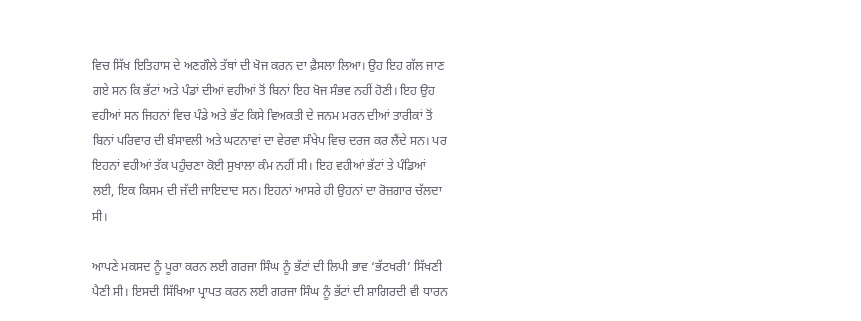ਵਿਚ ਸਿੱਖ ਇਤਿਹਾਸ ਦੇ ਅਣਗੌਲੇ ਤੱਥਾਂ ਦੀ ਖੋਜ ਕਰਨ ਦਾ ਫ਼ੈਸਲਾ ਲਿਆ। ਉਹ ਇਹ ਗੱਲ ਜਾਣ ਗਏ ਸਨ ਕਿ ਭੱਟਾਂ ਅਤੇ ਪੰਡਾਂ ਦੀਆਂ ਵਹੀਆਂ ਤੋਂ ਬਿਨਾਂ ਇਹ ਖੋਜ ਸੰਭਵ ਨਹੀਂ ਹੋਣੀ। ਇਹ ਉਹ ਵਹੀਆਂ ਸਨ ਜਿਹਨਾਂ ਵਿਚ ਪੰਡੇ ਅਤੇ ਭੱਟ ਕਿਸੇ ਵਿਅਕਤੀ ਦੇ ਜਨਮ ਮਰਨ ਦੀਆਂ ਤਾਰੀਕਾਂ ਤੋਂ ਬਿਨਾਂ ਪਰਿਵਾਰ ਦੀ ਬੰਸਾਵਲੀ ਅਤੇ ਘਟਨਾਵਾਂ ਦਾ ਵੇਰਵਾ ਸੰਖੇਪ ਵਿਚ ਦਰਜ ਕਰ ਲੈਂਦੇ ਸਨ। ਪਰ ਇਹਨਾਂ ਵਹੀਆਂ ਤੱਕ ਪਹੁੰਚਣਾ ਕੋਈ ਸੁਖਾਲਾ ਕੰਮ ਨਹੀਂ ਸੀ। ਇਹ ਵਹੀਆਂ ਭੱਟਾਂ ਤੇ ਪੰਡਿਆਂ ਲਈ, ਇਕ ਕਿਸਮ ਦੀ ਜੱਦੀ ਜਾਇਦਾਦ ਸਨ। ਇਹਨਾਂ ਆਸਰੇ ਹੀ ਉਹਨਾਂ ਦਾ ਰੋਜ਼ਗਾਰ ਚੱਲਦਾ ਸੀ।

ਆਪਣੇ ਮਕਸਦ ਨੂੰ ਪੂਰਾ ਕਰਨ ਲਈ ਗਰਜਾ ਸਿੰਘ ਨੂੰ ਭੱਟਾਂ ਦੀ ਲਿਪੀ ਭਾਵ ‘ਭੱਟਖਰੀ’ ਸਿੱਖਣੀ ਪੈਣੀ ਸੀ। ਇਸਦੀ ਸਿੱਖਿਆ ਪ੍ਰਾਪਤ ਕਰਨ ਲਈ ਗਰਜਾ ਸਿੰਘ ਨੂੰ ਭੱਟਾਂ ਦੀ ਸ਼ਾਗਿਰਦੀ ਵੀ ਧਾਰਨ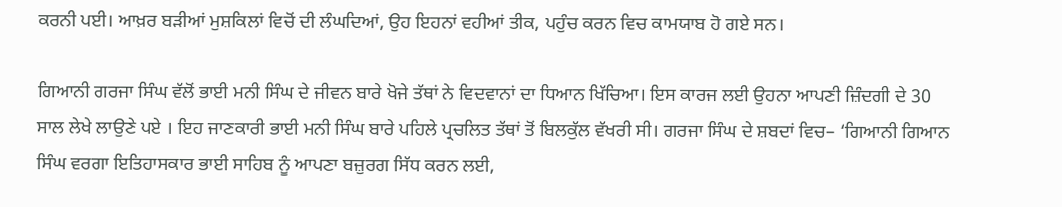ਕਰਨੀ ਪਈ। ਆਖ਼ਰ ਬੜੀਆਂ ਮੁਸ਼ਕਿਲਾਂ ਵਿਚੋਂ ਦੀ ਲੰਘਦਿਆਂ, ਉਹ ਇਹਨਾਂ ਵਹੀਆਂ ਤੀਕ, ਪਹੁੰਚ ਕਰਨ ਵਿਚ ਕਾਮਯਾਬ ਹੋ ਗਏ ਸਨ।

ਗਿਆਨੀ ਗਰਜਾ ਸਿੰਘ ਵੱਲੋਂ ਭਾਈ ਮਨੀ ਸਿੰਘ ਦੇ ਜੀਵਨ ਬਾਰੇ ਖੋਜੇ ਤੱਥਾਂ ਨੇ ਵਿਦਵਾਨਾਂ ਦਾ ਧਿਆਨ ਖਿੱਚਿਆ। ਇਸ ਕਾਰਜ ਲਈ ਉਹਨਾ ਆਪਣੀ ਜ਼ਿੰਦਗੀ ਦੇ 30 ਸਾਲ ਲੇਖੇ ਲਾਉਣੇ ਪਏ । ਇਹ ਜਾਣਕਾਰੀ ਭਾਈ ਮਨੀ ਸਿੰਘ ਬਾਰੇ ਪਹਿਲੇ ਪ੍ਰਚਲਿਤ ਤੱਥਾਂ ਤੋਂ ਬਿਲਕੁੱਲ ਵੱਖਰੀ ਸੀ। ਗਰਜਾ ਸਿੰਘ ਦੇ ਸ਼ਬਦਾਂ ਵਿਚ– ‘ਗਿਆਨੀ ਗਿਆਨ ਸਿੰਘ ਵਰਗਾ ਇਤਿਹਾਸਕਾਰ ਭਾਈ ਸਾਹਿਬ ਨੂੰ ਆਪਣਾ ਬਜ਼ੁਰਗ ਸਿੱਧ ਕਰਨ ਲਈ,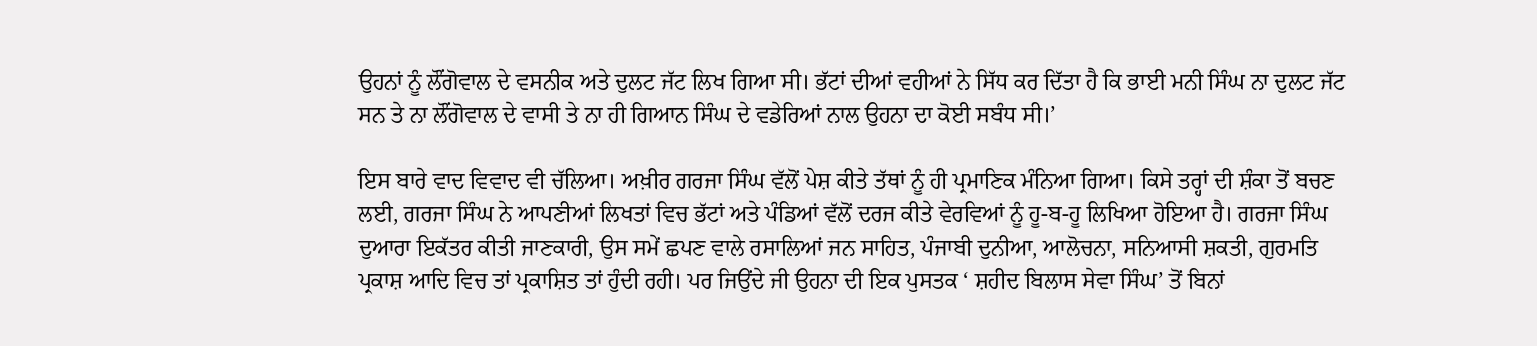ਉਹਨਾਂ ਨੂੰ ਲੌਂਗੋਵਾਲ ਦੇ ਵਸਨੀਕ ਅਤੇ ਦੁਲਟ ਜੱਟ ਲਿਖ ਗਿਆ ਸੀ। ਭੱਟਾਂ ਦੀਆਂ ਵਹੀਆਂ ਨੇ ਸਿੱਧ ਕਰ ਦਿੱਤਾ ਹੈ ਕਿ ਭਾਈ ਮਨੀ ਸਿੰਘ ਨਾ ਦੁਲਟ ਜੱਟ ਸਨ ਤੇ ਨਾ ਲੌਂਗੋਵਾਲ ਦੇ ਵਾਸੀ ਤੇ ਨਾ ਹੀ ਗਿਆਨ ਸਿੰਘ ਦੇ ਵਡੇਰਿਆਂ ਨਾਲ ਉਹਨਾ ਦਾ ਕੋਈ ਸਬੰਧ ਸੀ।’

ਇਸ ਬਾਰੇ ਵਾਦ ਵਿਵਾਦ ਵੀ ਚੱਲਿਆ। ਅਖ਼ੀਰ ਗਰਜਾ ਸਿੰਘ ਵੱਲੋਂ ਪੇਸ਼ ਕੀਤੇ ਤੱਥਾਂ ਨੂੰ ਹੀ ਪ੍ਰਮਾਣਿਕ ਮੰਨਿਆ ਗਿਆ। ਕਿਸੇ ਤਰ੍ਹਾਂ ਦੀ ਸ਼ੰਕਾ ਤੋਂ ਬਚਣ ਲਈ, ਗਰਜਾ ਸਿੰਘ ਨੇ ਆਪਣੀਆਂ ਲਿਖਤਾਂ ਵਿਚ ਭੱਟਾਂ ਅਤੇ ਪੰਡਿਆਂ ਵੱਲੋਂ ਦਰਜ ਕੀਤੇ ਵੇਰਵਿਆਂ ਨੂੰ ਹੂ-ਬ-ਹੂ ਲਿਖਿਆ ਹੋਇਆ ਹੈ। ਗਰਜਾ ਸਿੰਘ ਦੁਆਰਾ ਇਕੱਤਰ ਕੀਤੀ ਜਾਣਕਾਰੀ, ਉਸ ਸਮੇਂ ਛਪਣ ਵਾਲੇ ਰਸਾਲਿਆਂ ਜਨ ਸਾਹਿਤ, ਪੰਜਾਬੀ ਦੁਨੀਆ, ਆਲੋਚਨਾ, ਸਨਿਆਸੀ ਸ਼ਕਤੀ, ਗੁਰਮਤਿ ਪ੍ਰਕਾਸ਼ ਆਦਿ ਵਿਚ ਤਾਂ ਪ੍ਰਕਾਸ਼ਿਤ ਤਾਂ ਹੁੰਦੀ ਰਹੀ। ਪਰ ਜਿਉਂਦੇ ਜੀ ਉਹਨਾ ਦੀ ਇਕ ਪੁਸਤਕ ‘ ਸ਼ਹੀਦ ਬਿਲਾਸ ਸੇਵਾ ਸਿੰਘ’ ਤੋਂ ਬਿਨਾਂ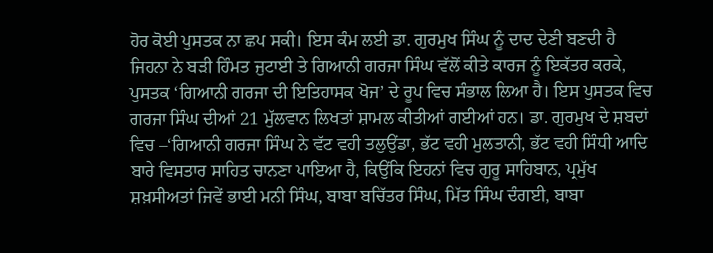ਹੋਰ ਕੋਈ ਪੁਸਤਕ ਨਾ ਛਪ ਸਕੀ। ਇਸ ਕੰਮ ਲਈ ਡਾ. ਗੁਰਮੁਖ ਸਿੰਘ ਨੂੰ ਦਾਦ ਦੇਣੀ ਬਣਦੀ ਹੈ ਜਿਹਨਾ ਨੇ ਬੜੀ ਹਿੰਮਤ ਜੁਟਾਈ ਤੇ ਗਿਆਨੀ ਗਰਜਾ ਸਿੰਘ ਵੱਲੋਂ ਕੀਤੇ ਕਾਰਜ ਨੂੰ ਇਕੱਤਰ ਕਰਕੇ, ਪੁਸਤਕ ‘ਗਿਆਨੀ ਗਰਜਾ ਦੀ ਇਤਿਹਾਸਕ ਖੋਜ’ ਦੇ ਰੂਪ ਵਿਚ ਸੰਭਾਲ ਲਿਆ ਹੈ। ਇਸ ਪੁਸਤਕ ਵਿਚ ਗਰਜਾ ਸਿੰਘ ਦੀਆਂ 21 ਮੁੱਲਵਾਨ ਲਿਖਤਾਂ ਸ਼ਾਮਲ ਕੀਤੀਆਂ ਗਈਆਂ ਹਨ। ਡਾ. ਗੁਰਮੁਖ ਦੇ ਸ਼ਬਦਾਂ ਵਿਚ –‘ਗਿਆਨੀ ਗਰਜਾ ਸਿੰਘ ਨੇ ਵੱਟ ਵਹੀ ਤਲੁਉਂਡਾ, ਭੱਟ ਵਹੀ ਮੁਲਤਾਨੀ, ਭੱਟ ਵਹੀ ਸਿੰਧੀ ਆਦਿ ਬਾਰੇ ਵਿਸਤਾਰ ਸਾਹਿਤ ਚਾਨਣਾ ਪਾਇਆ ਹੈ, ਕਿਉਂਕਿ ਇਹਨਾਂ ਵਿਚ ਗੁਰੂ ਸਾਹਿਬਾਨ, ਪ੍ਰਮੁੱਖ ਸ਼ਖ਼ਸੀਅਤਾਂ ਜਿਵੇਂ ਭਾਈ ਮਨੀ ਸਿੰਘ, ਬਾਬਾ ਬਚਿੱਤਰ ਸਿੰਘ, ਮਿੱਤ ਸਿੰਘ ਦੰਗਈ, ਬਾਬਾ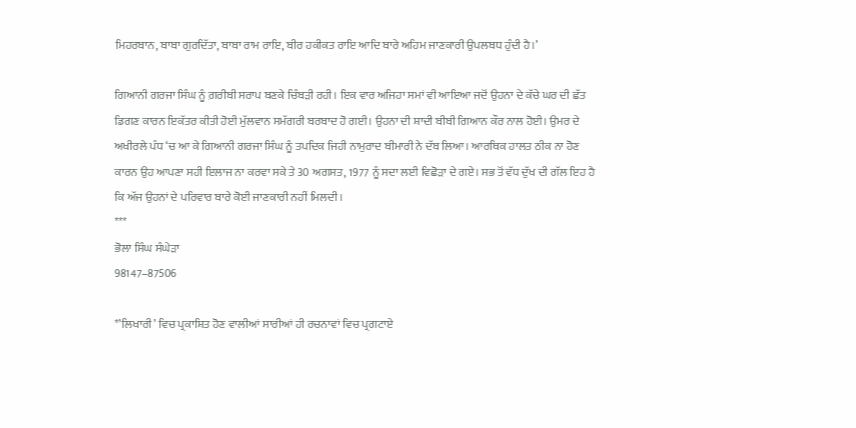ਮਿਹਰਬਾਨ, ਬਾਬਾ ਗੁਰਦਿੱਤਾ, ਬਾਬਾ ਰਾਮ ਰਾਇ, ਬੀਰ ਹਕੀਕਤ ਰਾਇ ਆਦਿ ਬਾਰੇ ਅਹਿਮ ਜਾਣਕਾਰੀ ਉਪਲਬਧ ਹੁੰਦੀ ਹੈ।’

ਗਿਆਨੀ ਗਰਜਾ ਸਿੰਘ ਨੂੰ ਗ਼ਰੀਬੀ ਸਰਾਪ ਬਣਕੇ ਚਿੰਬੜੀ ਰਹੀ। ਇਕ ਵਾਰ ਅਜਿਹਾ ਸਮਾਂ ਵੀ ਆਇਆ ਜਦੋਂ ਉਹਨਾ ਦੇ ਕੱਚੇ ਘਰ ਦੀ ਛੱਤ ਡਿਗਣ ਕਾਰਨ ਇਕੱਤਰ ਕੀਤੀ ਹੋਈ ਮੁੱਲਵਾਨ ਸਮੱਗਰੀ ਬਰਬਾਦ ਹੋ ਗਈ। ਉਹਨਾ ਦੀ ਸ਼ਾਦੀ ਬੀਬੀ ਗਿਆਨ ਕੌਰ ਨਾਲ ਹੋਈ। ਉਮਰ ਦੇ ਅਖੀਰਲੇ ਪੰਧ ‘ਚ ਆ ਕੇ ਗਿਆਨੀ ਗਰਜਾ ਸਿੰਘ ਨੂੰ ਤਪਦਿਕ ਜਿਹੀ ਨਾਮੁਰਾਦ ਬੀਮਾਰੀ ਨੇ ਦੱਬ ਲਿਆ। ਆਰਥਿਕ ਹਾਲਤ ਠੀਕ ਨਾ ਹੋਣ ਕਾਰਨ ਉਹ ਆਪਣਾ ਸਹੀ ਇਲਾਜ ਨਾ ਕਰਵਾ ਸਕੇ ਤੇ 30 ਅਗਸਤ, 1977 ਨੂੰ ਸਦਾ ਲਈ ਵਿਛੋੜਾ ਦੇ ਗਏ। ਸਭ ਤੋਂ ਵੱਧ ਦੁੱਖ ਦੀ ਗੱਲ ਇਹ ਹੈ ਕਿ ਅੱਜ ਉਹਨਾਂ ਦੇ ਪਰਿਵਾਰ ਬਾਰੇ ਕੋਈ ਜਾਣਕਾਰੀ ਨਹੀਂ ਮਿਲਦੀ।
***
ਭੋਲਾ ਸਿੰਘ ਸੰਘੇੜਾ
98147–87506

*’ਲਿਖਾਰੀ’ ਵਿਚ ਪ੍ਰਕਾਸ਼ਿਤ ਹੋਣ ਵਾਲੀਆਂ ਸਾਰੀਆਂ ਹੀ ਰਚਨਾਵਾਂ ਵਿਚ ਪ੍ਰਗਟਾਏ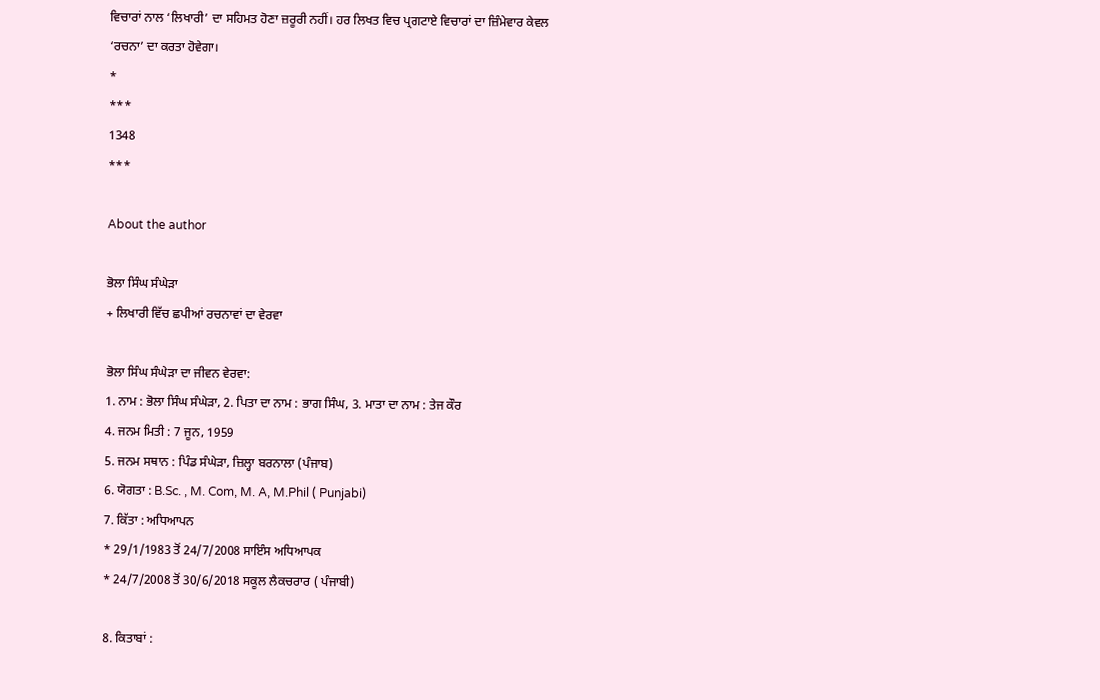ਵਿਚਾਰਾਂ ਨਾਲ ‘ਲਿਖਾਰੀ’ ਦਾ ਸਹਿਮਤ ਹੋਣਾ ਜ਼ਰੂਰੀ ਨਹੀਂ। ਹਰ ਲਿਖਤ ਵਿਚ ਪ੍ਰਗਟਾਏ ਵਿਚਾਰਾਂ ਦਾ ਜ਼ਿੰਮੇਵਾਰ ਕੇਵਲ ‘ਰਚਨਾ’ ਦਾ ਕਰਤਾ ਹੋਵੇਗਾ।
*
***
1348
***

About the author

ਭੋਲਾ ਸਿੰਘ ਸੰਘੇੜਾ
+ ਲਿਖਾਰੀ ਵਿੱਚ ਛਪੀਆਂ ਰਚਨਾਵਾਂ ਦਾ ਵੇਰਵਾ

ਭੋਲਾ ਸਿੰਘ ਸੰਘੇੜਾ ਦਾ ਜੀਵਨ ਵੇਰਵਾ:
1. ਨਾਮ : ਭੋਲਾ ਸਿੰਘ ਸੰਘੇੜਾ, 2. ਪਿਤਾ ਦਾ ਨਾਮ : ਭਾਗ ਸਿੰਘ, 3. ਮਾਤਾ ਦਾ ਨਾਮ : ਤੇਜ ਕੌਰ
4. ਜਨਮ ਮਿਤੀ : 7 ਜੂਨ, 1959
5. ਜਨਮ ਸਥਾਨ : ਪਿੰਡ ਸੰਘੇੜਾ, ਜ਼ਿਲ੍ਹਾ ਬਰਨਾਲਾ (ਪੰਜਾਬ)
6. ਯੋਗਤਾ : B.Sc. , M. Com, M. A, M.Phil ( Punjabi)
7. ਕਿੱਤਾ : ਅਧਿਆਪਨ
* 29/1/1983 ਤੋਂ 24/7/2008 ਸਾਇੰਸ ਅਧਿਆਪਕ
* 24/7/2008 ਤੋਂ 30/6/2018 ਸਕੂਲ ਲੈਕਚਰਾਰ ( ਪੰਜਾਬੀ)

8. ਕਿਤਾਬਾਂ :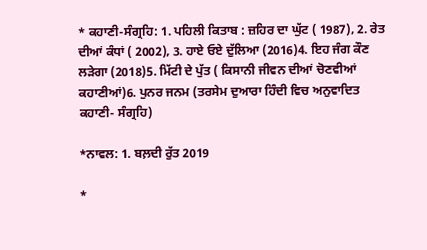* ਕਹਾਣੀ-ਸੰਗ੍ਰਹਿ: 1. ਪਹਿਲੀ ਕਿਤਾਬ : ਜ਼ਹਿਰ ਦਾ ਘੁੱਟ ( 1987), 2. ਰੇਤ ਦੀਆਂ ਕੰਧਾਂ ( 2002), 3. ਹਾਏ ਓਏ ਦੁੱਲਿਆ (2016)4. ਇਹ ਜੰਗ ਕੌਣ ਲੜੇਗਾ (2018)5. ਮਿੱਟੀ ਦੇ ਪੁੱਤ ( ਕਿਸਾਨੀ ਜੀਵਨ ਦੀਆਂ ਚੋਣਵੀਆਂ ਕਹਾਣੀਆਂ)6. ਪੁਨਰ ਜਨਮ (ਤਰਸੇਮ ਦੁਆਰਾ ਹਿੰਦੀ ਵਿਚ ਅਨੁਵਾਦਿਤ ਕਹਾਣੀ- ਸੰਗ੍ਰਹਿ)

*ਨਾਵਲ: 1. ਬਲ਼ਦੀ ਰੁੱਤ 2019

*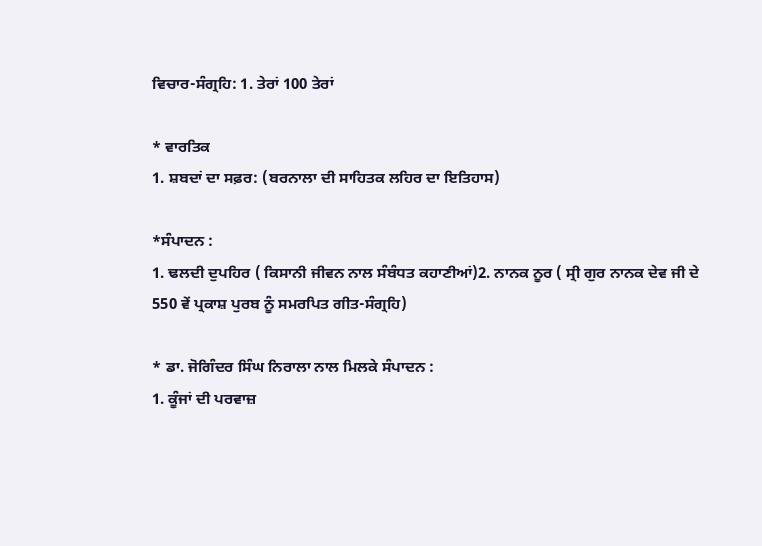ਵਿਚਾਰ-ਸੰਗ੍ਰਹਿ: 1. ਤੇਰਾਂ 100 ਤੇਰਾਂ

* ਵਾਰਤਿਕ
1. ਸ਼ਬਦਾਂ ਦਾ ਸਫ਼ਰ: (ਬਰਨਾਲਾ ਦੀ ਸਾਹਿਤਕ ਲਹਿਰ ਦਾ ਇਤਿਹਾਸ)

*ਸੰਪਾਦਨ :
1. ਢਲਦੀ ਦੁਪਹਿਰ ( ਕਿਸਾਨੀ ਜੀਵਨ ਨਾਲ ਸੰਬੰਧਤ ਕਹਾਣੀਆਂ)2. ਨਾਨਕ ਨੂਰ ( ਸ੍ਰੀ ਗੁਰ ਨਾਨਕ ਦੇਵ ਜੀ ਦੇ 550 ਵੇਂ ਪ੍ਰਕਾਸ਼ ਪੁਰਬ ਨੂੰ ਸਮਰਪਿਤ ਗੀਤ-ਸੰਗ੍ਰਹਿ)

* ਡਾ. ਜੋਗਿੰਦਰ ਸਿੰਘ ਨਿਰਾਲਾ ਨਾਲ ਮਿਲਕੇ ਸੰਪਾਦਨ :
1. ਕੂੰਜਾਂ ਦੀ ਪਰਵਾਜ਼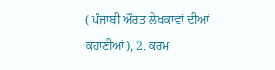( ਪੰਜਾਬੀ ਔਰਤ ਲੇਖਕਾਵਾਂ ਦੀਆਂ ਕਹਾਣੀਆਂ), 2. ਕਰਮ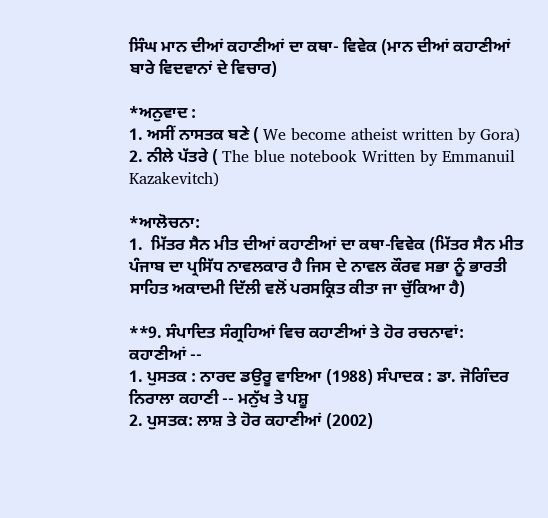ਸਿੰਘ ਮਾਨ ਦੀਆਂ ਕਹਾਣੀਆਂ ਦਾ ਕਥਾ- ਵਿਵੇਕ (ਮਾਨ ਦੀਆਂ ਕਹਾਣੀਆਂ ਬਾਰੇ ਵਿਦਵਾਨਾਂ ਦੇ ਵਿਚਾਰ)

*ਅਨੁਵਾਦ :
1. ਅਸੀਂ ਨਾਸਤਕ ਬਣੇ ( We become atheist written by Gora)
2. ਨੀਲੇ ਪੱਤਰੇ ( The blue notebook Written by Emmanuil Kazakevitch)

*ਆਲੋਚਨਾ:
1.  ਮਿੱਤਰ ਸੈਨ ਮੀਤ ਦੀਆਂ ਕਹਾਣੀਆਂ ਦਾ ਕਥਾ-ਵਿਵੇਕ (ਮਿੱਤਰ ਸੈਨ ਮੀਤ ਪੰਜਾਬ ਦਾ ਪ੍ਰਸਿੱਧ ਨਾਵਲਕਾਰ ਹੈ ਜਿਸ ਦੇ ਨਾਵਲ ਕੌਰਵ ਸਭਾ ਨੂੰ ਭਾਰਤੀ ਸਾਹਿਤ ਅਕਾਦਮੀ ਦਿੱਲੀ ਵਲੋਂ ਪਰਸਕ੍ਰਿਤ ਕੀਤਾ ਜਾ ਚੁੱਕਿਆ ਹੈ)

**9. ਸੰਪਾਦਿਤ ਸੰਗ੍ਰਹਿਆਂ ਵਿਚ ਕਹਾਣੀਆਂ ਤੇ ਹੋਰ ਰਚਨਾਵਾਂ:
ਕਹਾਣੀਆਂ --
1. ਪੁਸਤਕ : ਨਾਰਦ ਡਉਰੂ ਵਾਇਆ (1988) ਸੰਪਾਦਕ : ਡਾ. ਜੋਗਿੰਦਰ ਨਿਰਾਲਾ ਕਹਾਣੀ -- ਮਨੁੱਖ ਤੇ ਪਸ਼ੂ
2. ਪੁਸਤਕ: ਲਾਸ਼ ਤੇ ਹੋਰ ਕਹਾਣੀਆਂ (2002)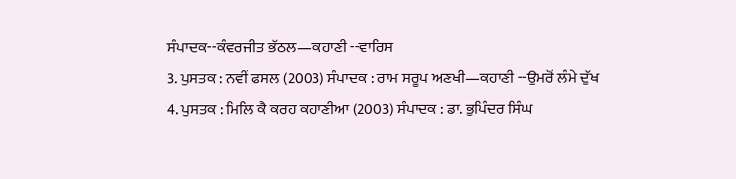ਸੰਪਾਦਕ--ਕੰਵਰਜੀਤ ਭੱਠਲ—ਕਹਾਣੀ --ਵਾਰਿਸ
3. ਪੁਸਤਕ : ਨਵੀਂ ਫਸਲ (2003) ਸੰਪਾਦਕ : ਰਾਮ ਸਰੂਪ ਅਣਖੀ—ਕਹਾਣੀ --ਉਮਰੋਂ ਲੰਮੇ ਦੁੱਖ
4. ਪੁਸਤਕ : ਮਿਲਿ ਕੈ ਕਰਹ ਕਹਾਣੀਆ (2003) ਸੰਪਾਦਕ : ਡਾ. ਭੁਪਿੰਦਰ ਸਿੰਘ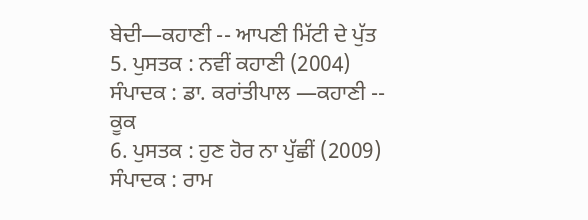ਬੇਦੀ—ਕਹਾਣੀ -- ਆਪਣੀ ਮਿੱਟੀ ਦੇ ਪੁੱਤ
5. ਪੁਸਤਕ : ਨਵੀਂ ਕਹਾਣੀ (2004) ਸੰਪਾਦਕ : ਡਾ. ਕਰਾਂਤੀਪਾਲ —ਕਹਾਣੀ -- ਕੂਕ
6. ਪੁਸਤਕ : ਹੁਣ ਹੋਰ ਨਾ ਪੁੱਛੀਂ (2009) ਸੰਪਾਦਕ : ਰਾਮ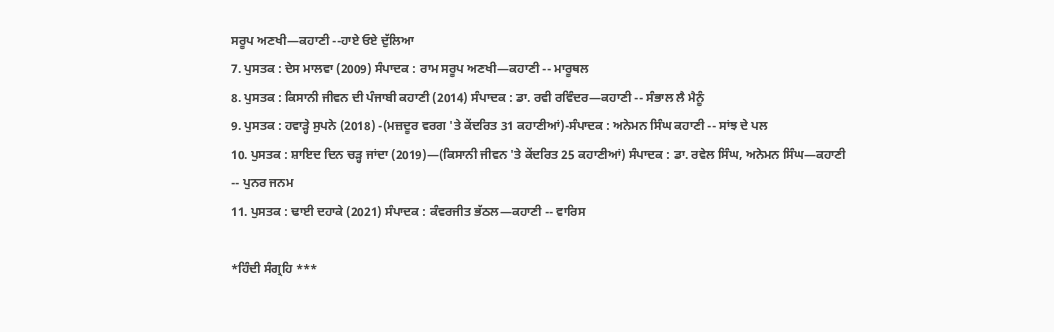ਸਰੂਪ ਅਣਖੀ—ਕਹਾਣੀ --ਹਾਏ ਓਏ ਦੁੱਲਿਆ
7. ਪੁਸਤਕ : ਦੇਸ ਮਾਲਵਾ (2009) ਸੰਪਾਦਕ : ਰਾਮ ਸਰੂਪ ਅਣਖੀ—ਕਹਾਣੀ -- ਮਾਰੂਥਲ
8. ਪੁਸਤਕ : ਕਿਸਾਨੀ ਜੀਵਨ ਦੀ ਪੰਜਾਬੀ ਕਹਾਣੀ (2014) ਸੰਪਾਦਕ : ਡਾ. ਰਵੀ ਰਵਿੰਦਰ—ਕਹਾਣੀ -- ਸੰਭਾਲ ਲੈ ਮੈਨੂੰ
9. ਪੁਸਤਕ : ਹਵਾੜ੍ਹੇ ਸੁਪਨੇ (2018) -(ਮਜ਼ਦੂਰ ਵਰਗ 'ਤੇ ਕੇਂਦਰਿਤ 31 ਕਹਾਣੀਆਂ)-ਸੰਪਾਦਕ : ਅਨੇਮਨ ਸਿੰਘ ਕਹਾਣੀ -- ਸਾਂਝ ਦੇ ਪਲ
10. ਪੁਸਤਕ : ਸ਼ਾਇਦ ਦਿਨ ਚੜ੍ਹ ਜਾਂਦਾ (2019)—(ਕਿਸਾਨੀ ਜੀਵਨ 'ਤੇ ਕੇਂਦਰਿਤ 25 ਕਹਾਣੀਆਂ) ਸੰਪਾਦਕ : ਡਾ. ਰਵੇਲ ਸਿੰਘ, ਅਨੇਮਨ ਸਿੰਘ—ਕਹਾਣੀ -- ਪੁਨਰ ਜਨਮ
11. ਪੁਸਤਕ : ਢਾਈ ਦਹਾਕੇ (2021) ਸੰਪਾਦਕ : ਕੰਵਰਜੀਤ ਭੱਠਲ—ਕਹਾਣੀ -- ਵਾਰਿਸ

*ਹਿੰਦੀ ਸੰਗ੍ਰਹਿ ***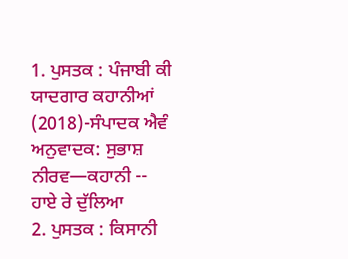1. ਪੁਸਤਕ : ਪੰਜਾਬੀ ਕੀ ਯਾਦਗਾਰ ਕਹਾਨੀਆਂ (2018)-ਸੰਪਾਦਕ ਐਵੰ ਅਨੁਵਾਦਕ: ਸੁਭਾਸ਼ ਨੀਰਵ—ਕਹਾਨੀ -- ਹਾਏ ਰੇ ਦੁੱਲਿਆ
2. ਪੁਸਤਕ : ਕਿਸਾਨੀ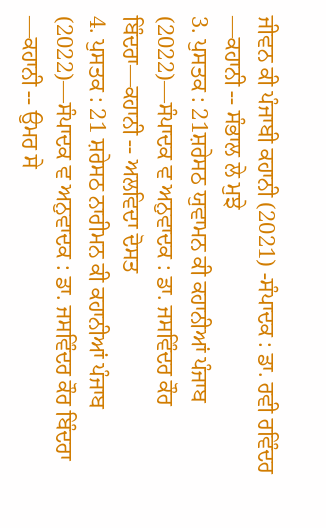ਜੀਵਨ ਕੀ ਪੰਜਾਬੀ ਕਹਾਨੀ (2021) -ਸੰਪਾਦਕ : ਡਾ. ਰਵੀ ਰਵਿੰਦਰ —ਕਹਾਨੀ -- ਸੰਭਾਲ ਲੇ ਮੁਝੇ
3. ਪੁਸਤਕ : 21ਸ਼ਰੇਸਠ ਯੁਵਾਮਨ ਕੀ ਕਹਾਨੀਆਂ ਪੰਜਾਬ (2022)—ਸੰਪਾਦਕ ਵ ਅਨੁਵਾਦਕ : ਡਾ. ਜਸਵਿੰਦਰ ਕੌਰ ਬਿੰਦਰਾ—ਕਹਾਨੀ -- ਅਲਵਿਦਾ ਦੋਸਤ
4. ਪੁਸਤਕ : 21 ਸ਼ਰੇਸਠ ਨਾਰੀਮਨ ਕੀ ਕਹਾਨੀਆਂ ਪੰਜਾਬ (2022)—ਸੰਪਾਦਕ ਵ ਅਨੁਵਾਦਕ : ਡਾ. ਜਸਵਿੰਦਰ ਕੌਰ ਬਿੰਦਰਾ —ਕਹਾਨੀ -- ਉਮਰ ਸੇ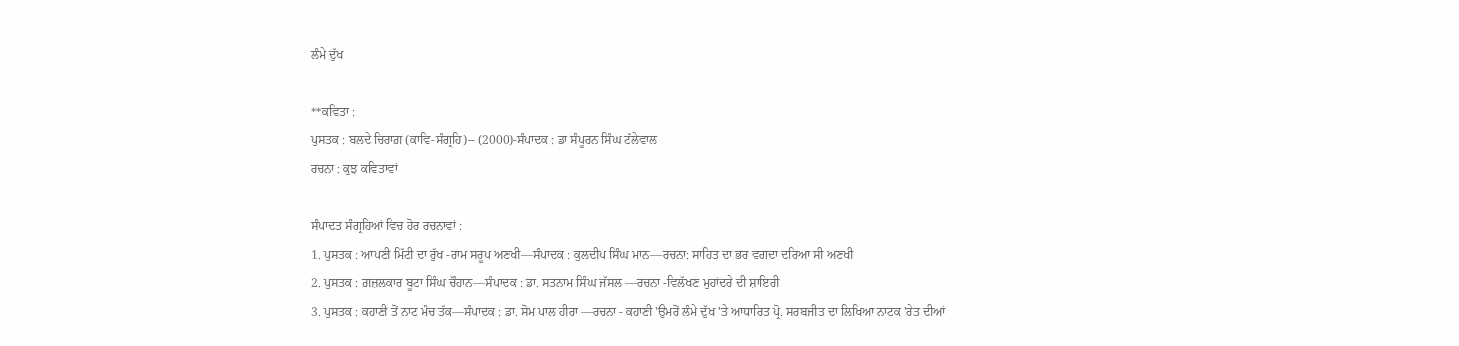ਲੰਮੇ ਦੁੱਖ

**ਕਵਿਤਾ :
ਪੁਸਤਕ : ਬਲਦੇ ਚਿਰਾਗ਼ (ਕਾਵਿ-ਸੰਗ੍ਰਹਿ)-- (2000)-ਸੰਪਾਦਕ : ਡਾ ਸੰਪੂਰਨ ਸਿੰਘ ਟੱਲੇਵਾਲ
ਰਚਨਾ : ਕੁਝ ਕਵਿਤਾਵਾਂ

ਸੰਪਾਦਤ ਸੰਗ੍ਰਹਿਆਂ ਵਿਚ ਹੋਰ ਰਚਨਾਵਾਂ :
1. ਪੁਸਤਕ : ਆਪਣੀ ਮਿੱਟੀ ਦਾ ਰੁੱਖ -ਰਾਮ ਸਰੂਪ ਅਣਖੀ—ਸੰਪਾਦਕ : ਕੁਲਦੀਪ ਸਿੰਘ ਮਾਨ—ਰਚਨਾ: ਸਾਹਿਤ ਦਾ ਭਰ ਵਗਦਾ ਦਰਿਆ ਸੀ ਅਣਖੀ
2. ਪੁਸਤਕ : ਗ਼ਜ਼ਲਕਾਰ ਬੂਟਾ ਸਿੰਘ ਚੌਹਾਨ—ਸੰਪਾਦਕ : ਡਾ. ਸਤਨਾਮ ਸਿੰਘ ਜੱਸਲ —ਰਚਨਾ -ਵਿਲੱਖਣ ਮੁਹਾਂਦਰੇ ਦੀ ਸ਼ਾਇਰੀ
3. ਪੁਸਤਕ : ਕਹਾਣੀ ਤੋਂ ਨਾਟ ਮੰਚ ਤੱਕ—ਸੰਪਾਦਕ : ਡਾ. ਸੋਮ ਪਾਲ ਹੀਰਾ —ਰਚਨਾ - ਕਹਾਣੀ 'ਉਮਰੋਂ ਲੰਮੇ ਦੁੱਖ 'ਤੇ ਆਧਾਰਿਤ ਪ੍ਰੋ. ਸਰਬਜੀਤ ਦਾ ਲਿਖਿਆ ਨਾਟਕ 'ਰੇਤ ਦੀਆਂ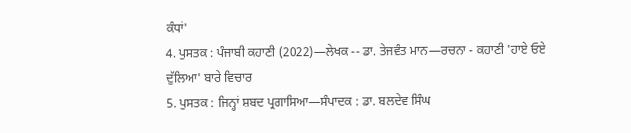ਕੰਧਾਂ'
4. ਪੁਸਤਕ : ਪੰਜਾਬੀ ਕਹਾਣੀ (2022)—ਲੇਖਕ -- ਡਾ. ਤੇਜਵੰਤ ਮਾਨ—ਰਚਨਾ - ਕਹਾਣੀ 'ਹਾਏ ਓਏ ਦੁੱਲਿਆ' ਬਾਰੇ ਵਿਚਾਰ
5. ਪੁਸਤਕ : ਜਿਨ੍ਹਾਂ ਸ਼ਬਦ ਪ੍ਰਗਾਸਿਆ—ਸੰਪਾਦਕ : ਡਾ. ਬਲਦੇਵ ਸਿੰਘ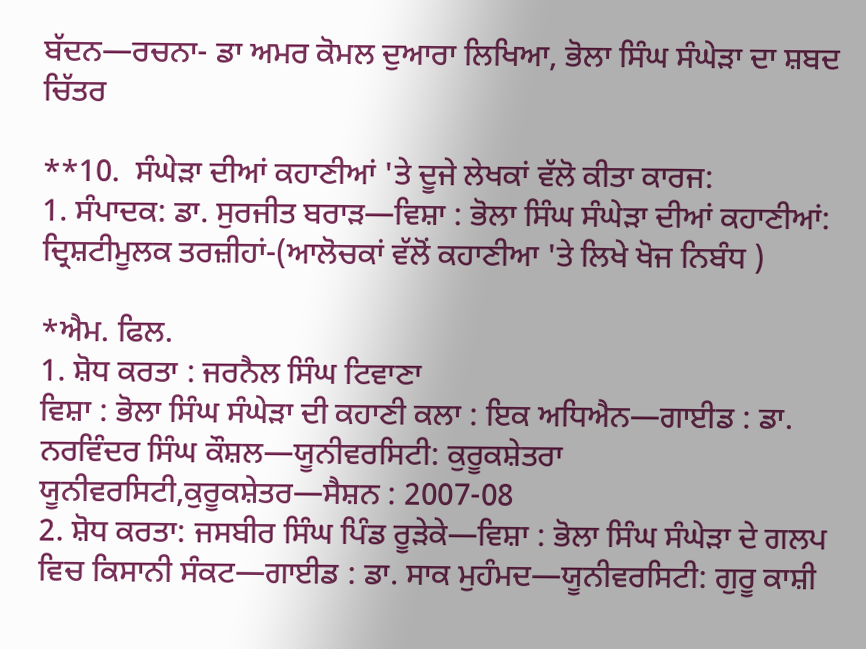ਬੱਦਨ—ਰਚਨਾ- ਡਾ ਅਮਰ ਕੋਮਲ ਦੁਆਰਾ ਲਿਖਿਆ, ਭੋਲਾ ਸਿੰਘ ਸੰਘੇੜਾ ਦਾ ਸ਼ਬਦ ਚਿੱਤਰ

**10.  ਸੰਘੇੜਾ ਦੀਆਂ ਕਹਾਣੀਆਂ 'ਤੇ ਦੂਜੇ ਲੇਖਕਾਂ ਵੱਲੋ ਕੀਤਾ ਕਾਰਜ:
1. ਸੰਪਾਦਕ: ਡਾ. ਸੁਰਜੀਤ ਬਰਾੜ—ਵਿਸ਼ਾ : ਭੋਲਾ ਸਿੰਘ ਸੰਘੇੜਾ ਦੀਆਂ ਕਹਾਣੀਆਂ: ਦ੍ਰਿਸ਼ਟੀਮੂਲਕ ਤਰਜ਼ੀਹਾਂ-(ਆਲੋਚਕਾਂ ਵੱਲੋਂ ਕਹਾਣੀਆ 'ਤੇ ਲਿਖੇ ਖੋਜ ਨਿਬੰਧ )

*ਐਮ. ਫਿਲ.
1. ਸ਼ੋਧ ਕਰਤਾ : ਜਰਨੈਲ ਸਿੰਘ ਟਿਵਾਣਾ
ਵਿਸ਼ਾ : ਭੋਲਾ ਸਿੰਘ ਸੰਘੇੜਾ ਦੀ ਕਹਾਣੀ ਕਲਾ : ਇਕ ਅਧਿਐਨ—ਗਾਈਡ : ਡਾ. ਨਰਵਿੰਦਰ ਸਿੰਘ ਕੌਸ਼ਲ—ਯੂਨੀਵਰਸਿਟੀ: ਕੁਰੂਕਸ਼ੇਤਰਾ ਯੂਨੀਵਰਸਿਟੀ,ਕੁਰੂਕਸ਼ੇਤਰ—ਸੈਸ਼ਨ : 2007-08
2. ਸ਼ੋਧ ਕਰਤਾ: ਜਸਬੀਰ ਸਿੰਘ ਪਿੰਡ ਰੂੜੇਕੇ—ਵਿਸ਼ਾ : ਭੋਲਾ ਸਿੰਘ ਸੰਘੇੜਾ ਦੇ ਗਲਪ ਵਿਚ ਕਿਸਾਨੀ ਸੰਕਟ—ਗਾਈਡ : ਡਾ. ਸਾਕ ਮੁਹੰਮਦ—ਯੂਨੀਵਰਸਿਟੀ: ਗੁਰੂ ਕਾਸ਼ੀ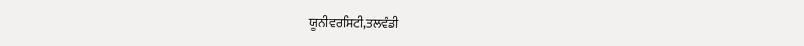ਯੂਨੀਵਰਸਿਟੀ,ਤਲਵੰਡੀ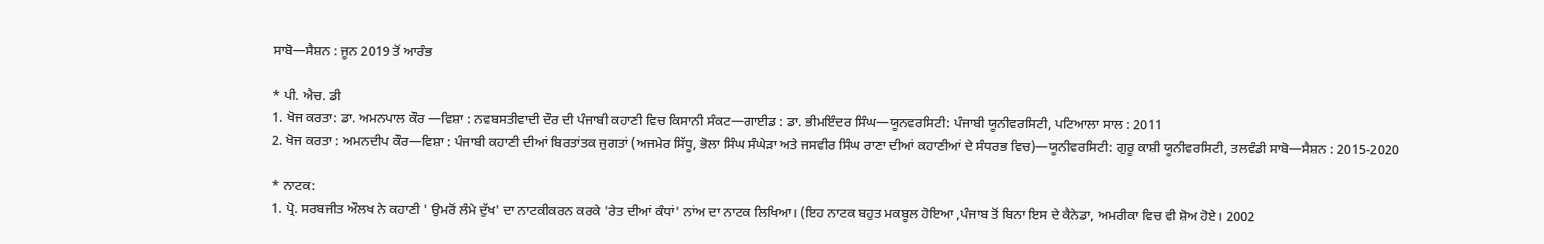ਸਾਬੋ—ਸੈਸ਼ਨ : ਜੂਨ 2019 ਤੋਂ ਆਰੰਭ

* ਪੀ. ਐਚ. ਡੀ
1. ਖੋਜ ਕਰਤਾ: ਡਾ. ਅਮਨਪਾਲ ਕੌਰ —ਵਿਸ਼ਾ : ਨਵਬਸਤੀਵਾਦੀ ਦੌਰ ਦੀ ਪੰਜਾਬੀ ਕਹਾਣੀ ਵਿਚ ਕਿਸਾਨੀ ਸੰਕਟ—ਗਾਈਡ : ਡਾ. ਭੀਮਇੰਦਰ ਸਿੰਘ—ਯੂਨਵਰਸਿਟੀ: ਪੰਜਾਬੀ ਯੂਨੀਵਰਸਿਟੀ, ਪਟਿਆਲਾ ਸਾਲ : 2011
2. ਖੋਜ ਕਰਤਾ : ਅਮਨਦੀਪ ਕੌਰ—ਵਿਸ਼ਾ : ਪੰਜਾਬੀ ਕਹਾਣੀ ਦੀਆਂ ਬਿਰਤਾਂਤਕ ਜੁਗਤਾਂ (ਅਜਮੇਰ ਸਿੱਧੂ, ਭੋਲਾ ਸਿੰਘ ਸੰਘੇੜਾ ਅਤੇ ਜਸਵੀਰ ਸਿੰਘ ਰਾਣਾ ਦੀਆਂ ਕਹਾਣੀਆਂ ਦੇ ਸੰਧਰਭ ਵਿਚ)—ਯੂਨੀਵਰਸਿਟੀ: ਗੁਰੂ ਕਾਸ਼ੀ ਯੂਨੀਵਰਸਿਟੀ, ਤਲਵੰਡੀ ਸਾਬੋ—ਸੈਸ਼ਨ : 2015-2020

* ਨਾਟਕ:
1. ਪ੍ਰੋ. ਸਰਬਜੀਤ ਔਲਖ ਨੇ ਕਹਾਣੀ ' ਉਮਰੋਂ ਲੰਮੇ ਦੁੱਖ' ਦਾ ਨਾਟਕੀਕਰਨ ਕਰਕੇ 'ਰੇਤ ਦੀਆਂ ਕੰਧਾਂ' ਨਾਂਅ ਦਾ ਨਾਟਕ ਲਿਖਿਆ। (ਇਹ ਨਾਟਕ ਬਹੁਤ ਮਕਬੂਲ ਹੋਇਆ ,ਪੰਜਾਬ ਤੋਂ ਬਿਨਾ ਇਸ ਦੇ ਕੈਨੇਡਾ, ਅਮਰੀਕਾ ਵਿਚ ਵੀ ਸ਼ੋਅ ਹੋਏ। 2002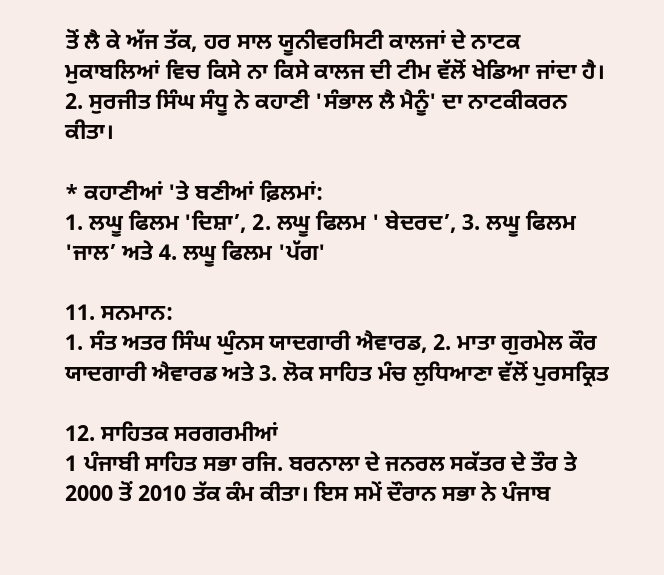ਤੋਂ ਲੈ ਕੇ ਅੱਜ ਤੱਕ, ਹਰ ਸਾਲ ਯੂਨੀਵਰਸਿਟੀ ਕਾਲਜਾਂ ਦੇ ਨਾਟਕ ਮੁਕਾਬਲਿਆਂ ਵਿਚ ਕਿਸੇ ਨਾ ਕਿਸੇ ਕਾਲਜ ਦੀ ਟੀਮ ਵੱਲੋਂ ਖੇਡਿਆ ਜਾਂਦਾ ਹੈ।
2. ਸੁਰਜੀਤ ਸਿੰਘ ਸੰਧੂ ਨੇ ਕਹਾਣੀ 'ਸੰਭਾਲ ਲੈ ਮੈਨੂੰ' ਦਾ ਨਾਟਕੀਕਰਨ ਕੀਤਾ।

* ਕਹਾਣੀਆਂ 'ਤੇ ਬਣੀਆਂ ਫ਼ਿਲਮਾਂ:
1. ਲਘੂ ਫਿਲਮ 'ਦਿਸ਼ਾ’, 2. ਲਘੂ ਫਿਲਮ ' ਬੇਦਰਦ’, 3. ਲਘੂ ਫਿਲਮ 'ਜਾਲ’ ਅਤੇ 4. ਲਘੂ ਫਿਲਮ 'ਪੱਗ'

11. ਸਨਮਾਨ:
1. ਸੰਤ ਅਤਰ ਸਿੰਘ ਘੁੰਨਸ ਯਾਦਗਾਰੀ ਐਵਾਰਡ, 2. ਮਾਤਾ ਗੁਰਮੇਲ ਕੌਰ ਯਾਦਗਾਰੀ ਐਵਾਰਡ ਅਤੇ 3. ਲੋਕ ਸਾਹਿਤ ਮੰਚ ਲੁਧਿਆਣਾ ਵੱਲੋਂ ਪੁਰਸਕ੍ਰਿਤ

12. ਸਾਹਿਤਕ ਸਰਗਰਮੀਆਂ
1 ਪੰਜਾਬੀ ਸਾਹਿਤ ਸਭਾ ਰਜਿ. ਬਰਨਾਲਾ ਦੇ ਜਨਰਲ ਸਕੱਤਰ ਦੇ ਤੌਰ ਤੇ 2000 ਤੋਂ 2010 ਤੱਕ ਕੰਮ ਕੀਤਾ। ਇਸ ਸਮੇਂ ਦੌਰਾਨ ਸਭਾ ਨੇ ਪੰਜਾਬ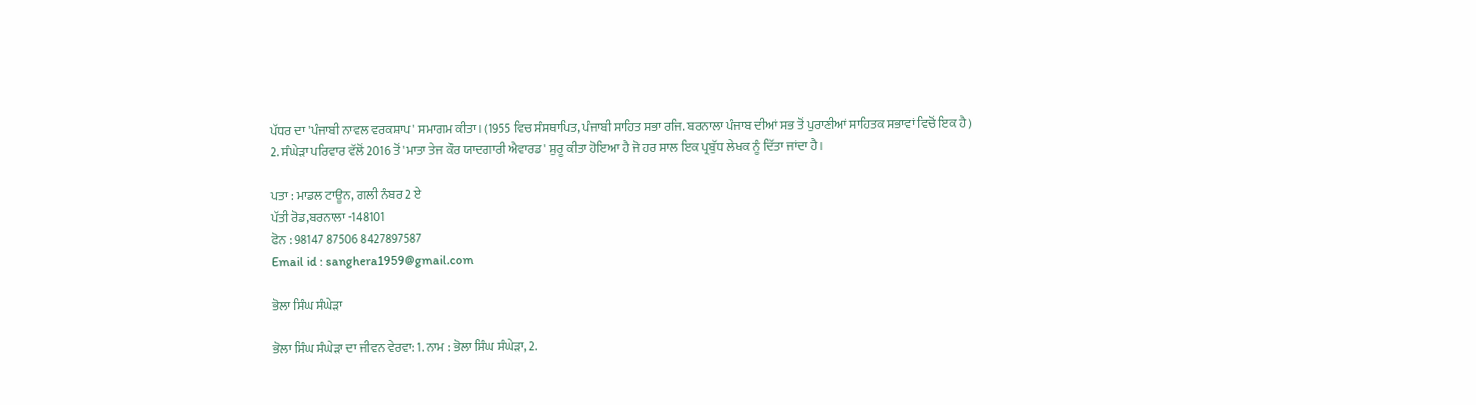ਪੱਧਰ ਦਾ 'ਪੰਜਾਬੀ ਨਾਵਲ ਵਰਕਸ਼ਾਪ' ਸਮਾਗਮ ਕੀਤਾ। (1955 ਵਿਚ ਸੰਸਥਾਪਿਤ, ਪੰਜਾਬੀ ਸਾਹਿਤ ਸਭਾ ਰਜਿ. ਬਰਨਾਲਾ ਪੰਜਾਬ ਦੀਆਂ ਸਭ ਤੋਂ ਪੁਰਾਣੀਆਂ ਸਾਹਿਤਕ ਸਭਾਵਾਂ ਵਿਚੋਂ ਇਕ ਹੈ)
2. ਸੰਘੇੜਾ ਪਰਿਵਾਰ ਵੱਲੋਂ 2016 ਤੋਂ 'ਮਾਤਾ ਤੇਜ ਕੌਰ ਯਾਦਗਾਰੀ ਐਵਾਰਡ' ਸ਼ੁਰੂ ਕੀਤਾ ਹੋਇਆ ਹੈ ਜੋ ਹਰ ਸਾਲ ਇਕ ਪ੍ਰਬੁੱਧ ਲੇਖਕ ਨੂੰ ਦਿੱਤਾ ਜਾਂਦਾ ਹੈ।

ਪਤਾ : ਮਾਡਲ ਟਾਊਨ, ਗਲੀ ਨੰਬਰ 2 ਏ
ਪੱਤੀ ਰੋਡ,ਬਰਨਾਲਾ -148101
ਫੋਨ : 98147 87506 8427897587
Email id : sanghera1959@gmail.com

ਭੋਲਾ ਸਿੰਘ ਸੰਘੇੜਾ

ਭੋਲਾ ਸਿੰਘ ਸੰਘੇੜਾ ਦਾ ਜੀਵਨ ਵੇਰਵਾ: 1. ਨਾਮ : ਭੋਲਾ ਸਿੰਘ ਸੰਘੇੜਾ, 2.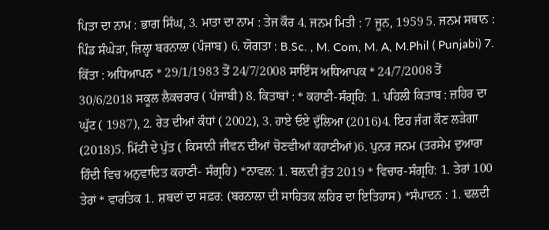ਪਿਤਾ ਦਾ ਨਾਮ : ਭਾਗ ਸਿੰਘ, 3. ਮਾਤਾ ਦਾ ਨਾਮ : ਤੇਜ ਕੌਰ 4. ਜਨਮ ਮਿਤੀ : 7 ਜੂਨ, 1959 5. ਜਨਮ ਸਥਾਨ : ਪਿੰਡ ਸੰਘੇੜਾ, ਜ਼ਿਲ੍ਹਾ ਬਰਨਾਲਾ (ਪੰਜਾਬ) 6. ਯੋਗਤਾ : B.Sc. , M. Com, M. A, M.Phil ( Punjabi) 7. ਕਿੱਤਾ : ਅਧਿਆਪਨ * 29/1/1983 ਤੋਂ 24/7/2008 ਸਾਇੰਸ ਅਧਿਆਪਕ * 24/7/2008 ਤੋਂ 30/6/2018 ਸਕੂਲ ਲੈਕਚਰਾਰ ( ਪੰਜਾਬੀ) 8. ਕਿਤਾਬਾਂ : * ਕਹਾਣੀ-ਸੰਗ੍ਰਹਿ: 1. ਪਹਿਲੀ ਕਿਤਾਬ : ਜ਼ਹਿਰ ਦਾ ਘੁੱਟ ( 1987), 2. ਰੇਤ ਦੀਆਂ ਕੰਧਾਂ ( 2002), 3. ਹਾਏ ਓਏ ਦੁੱਲਿਆ (2016)4. ਇਹ ਜੰਗ ਕੌਣ ਲੜੇਗਾ (2018)5. ਮਿੱਟੀ ਦੇ ਪੁੱਤ ( ਕਿਸਾਨੀ ਜੀਵਨ ਦੀਆਂ ਚੋਣਵੀਆਂ ਕਹਾਣੀਆਂ)6. ਪੁਨਰ ਜਨਮ (ਤਰਸੇਮ ਦੁਆਰਾ ਹਿੰਦੀ ਵਿਚ ਅਨੁਵਾਦਿਤ ਕਹਾਣੀ- ਸੰਗ੍ਰਹਿ) *ਨਾਵਲ: 1. ਬਲ਼ਦੀ ਰੁੱਤ 2019 * ਵਿਚਾਰ-ਸੰਗ੍ਰਹਿ: 1. ਤੇਰਾਂ 100 ਤੇਰਾਂ * ਵਾਰਤਿਕ 1. ਸ਼ਬਦਾਂ ਦਾ ਸਫ਼ਰ: (ਬਰਨਾਲਾ ਦੀ ਸਾਹਿਤਕ ਲਹਿਰ ਦਾ ਇਤਿਹਾਸ) *ਸੰਪਾਦਨ : 1. ਢਲਦੀ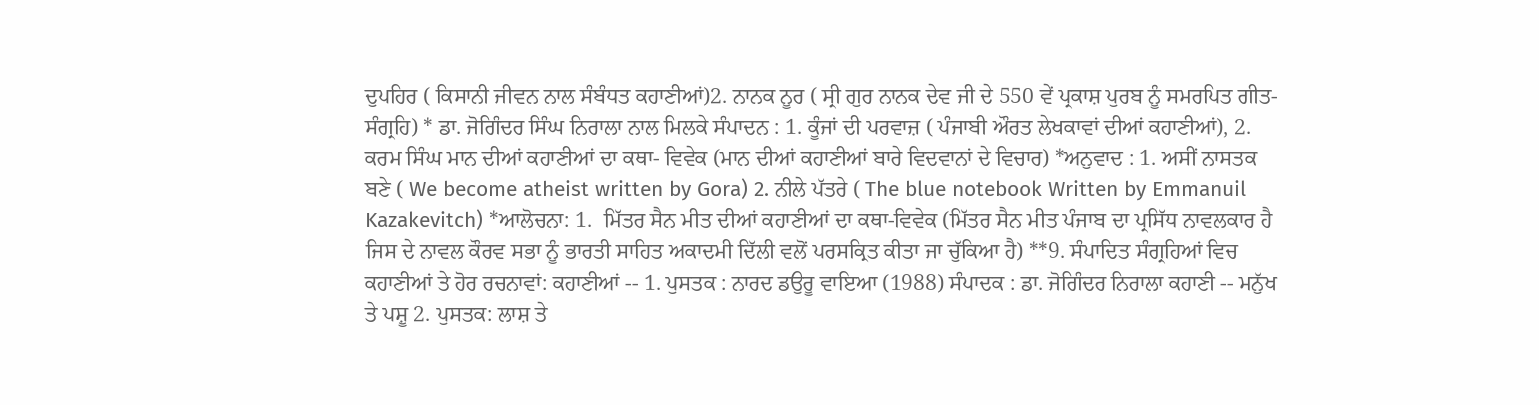ਦੁਪਹਿਰ ( ਕਿਸਾਨੀ ਜੀਵਨ ਨਾਲ ਸੰਬੰਧਤ ਕਹਾਣੀਆਂ)2. ਨਾਨਕ ਨੂਰ ( ਸ੍ਰੀ ਗੁਰ ਨਾਨਕ ਦੇਵ ਜੀ ਦੇ 550 ਵੇਂ ਪ੍ਰਕਾਸ਼ ਪੁਰਬ ਨੂੰ ਸਮਰਪਿਤ ਗੀਤ-ਸੰਗ੍ਰਹਿ) * ਡਾ. ਜੋਗਿੰਦਰ ਸਿੰਘ ਨਿਰਾਲਾ ਨਾਲ ਮਿਲਕੇ ਸੰਪਾਦਨ : 1. ਕੂੰਜਾਂ ਦੀ ਪਰਵਾਜ਼ ( ਪੰਜਾਬੀ ਔਰਤ ਲੇਖਕਾਵਾਂ ਦੀਆਂ ਕਹਾਣੀਆਂ), 2. ਕਰਮ ਸਿੰਘ ਮਾਨ ਦੀਆਂ ਕਹਾਣੀਆਂ ਦਾ ਕਥਾ- ਵਿਵੇਕ (ਮਾਨ ਦੀਆਂ ਕਹਾਣੀਆਂ ਬਾਰੇ ਵਿਦਵਾਨਾਂ ਦੇ ਵਿਚਾਰ) *ਅਨੁਵਾਦ : 1. ਅਸੀਂ ਨਾਸਤਕ ਬਣੇ ( We become atheist written by Gora) 2. ਨੀਲੇ ਪੱਤਰੇ ( The blue notebook Written by Emmanuil Kazakevitch) *ਆਲੋਚਨਾ: 1.  ਮਿੱਤਰ ਸੈਨ ਮੀਤ ਦੀਆਂ ਕਹਾਣੀਆਂ ਦਾ ਕਥਾ-ਵਿਵੇਕ (ਮਿੱਤਰ ਸੈਨ ਮੀਤ ਪੰਜਾਬ ਦਾ ਪ੍ਰਸਿੱਧ ਨਾਵਲਕਾਰ ਹੈ ਜਿਸ ਦੇ ਨਾਵਲ ਕੌਰਵ ਸਭਾ ਨੂੰ ਭਾਰਤੀ ਸਾਹਿਤ ਅਕਾਦਮੀ ਦਿੱਲੀ ਵਲੋਂ ਪਰਸਕ੍ਰਿਤ ਕੀਤਾ ਜਾ ਚੁੱਕਿਆ ਹੈ) **9. ਸੰਪਾਦਿਤ ਸੰਗ੍ਰਹਿਆਂ ਵਿਚ ਕਹਾਣੀਆਂ ਤੇ ਹੋਰ ਰਚਨਾਵਾਂ: ਕਹਾਣੀਆਂ -- 1. ਪੁਸਤਕ : ਨਾਰਦ ਡਉਰੂ ਵਾਇਆ (1988) ਸੰਪਾਦਕ : ਡਾ. ਜੋਗਿੰਦਰ ਨਿਰਾਲਾ ਕਹਾਣੀ -- ਮਨੁੱਖ ਤੇ ਪਸ਼ੂ 2. ਪੁਸਤਕ: ਲਾਸ਼ ਤੇ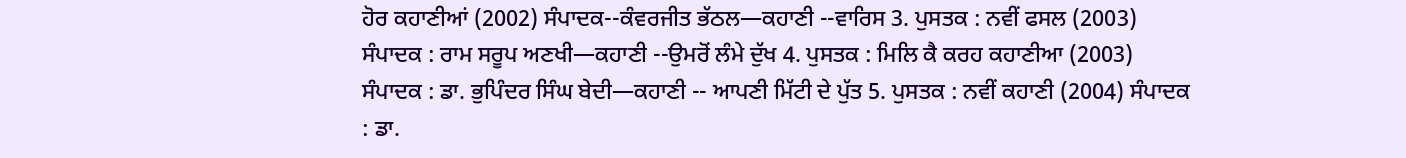ਹੋਰ ਕਹਾਣੀਆਂ (2002) ਸੰਪਾਦਕ--ਕੰਵਰਜੀਤ ਭੱਠਲ—ਕਹਾਣੀ --ਵਾਰਿਸ 3. ਪੁਸਤਕ : ਨਵੀਂ ਫਸਲ (2003) ਸੰਪਾਦਕ : ਰਾਮ ਸਰੂਪ ਅਣਖੀ—ਕਹਾਣੀ --ਉਮਰੋਂ ਲੰਮੇ ਦੁੱਖ 4. ਪੁਸਤਕ : ਮਿਲਿ ਕੈ ਕਰਹ ਕਹਾਣੀਆ (2003) ਸੰਪਾਦਕ : ਡਾ. ਭੁਪਿੰਦਰ ਸਿੰਘ ਬੇਦੀ—ਕਹਾਣੀ -- ਆਪਣੀ ਮਿੱਟੀ ਦੇ ਪੁੱਤ 5. ਪੁਸਤਕ : ਨਵੀਂ ਕਹਾਣੀ (2004) ਸੰਪਾਦਕ : ਡਾ.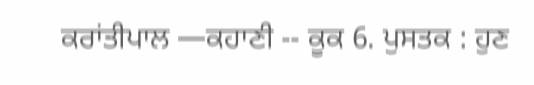ਕਰਾਂਤੀਪਾਲ —ਕਹਾਣੀ -- ਕੂਕ 6. ਪੁਸਤਕ : ਹੁਣ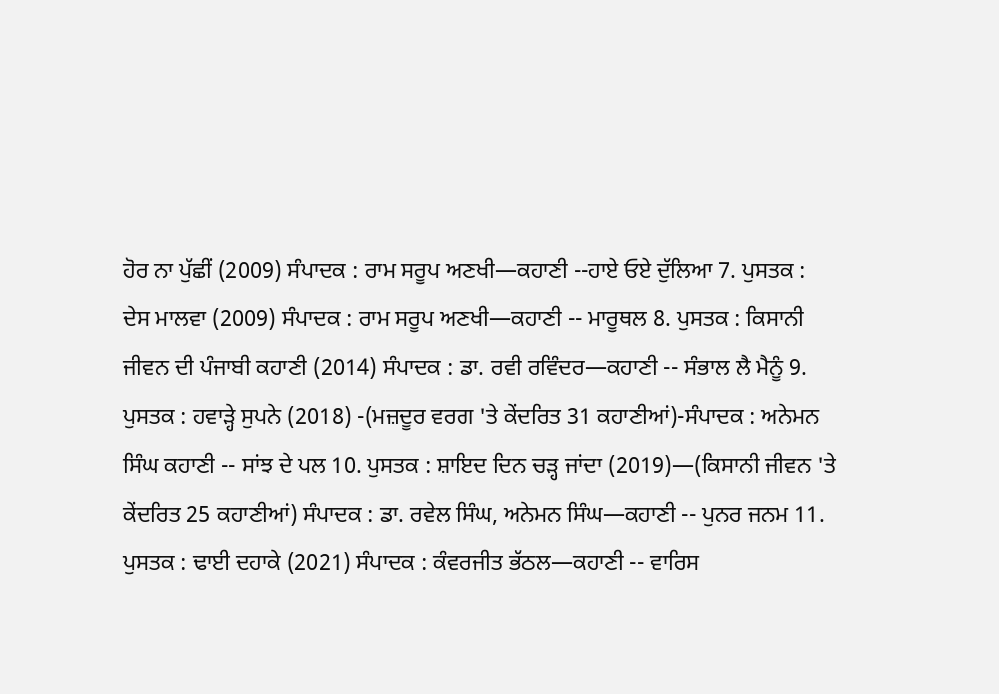ਹੋਰ ਨਾ ਪੁੱਛੀਂ (2009) ਸੰਪਾਦਕ : ਰਾਮ ਸਰੂਪ ਅਣਖੀ—ਕਹਾਣੀ --ਹਾਏ ਓਏ ਦੁੱਲਿਆ 7. ਪੁਸਤਕ : ਦੇਸ ਮਾਲਵਾ (2009) ਸੰਪਾਦਕ : ਰਾਮ ਸਰੂਪ ਅਣਖੀ—ਕਹਾਣੀ -- ਮਾਰੂਥਲ 8. ਪੁਸਤਕ : ਕਿਸਾਨੀ ਜੀਵਨ ਦੀ ਪੰਜਾਬੀ ਕਹਾਣੀ (2014) ਸੰਪਾਦਕ : ਡਾ. ਰਵੀ ਰਵਿੰਦਰ—ਕਹਾਣੀ -- ਸੰਭਾਲ ਲੈ ਮੈਨੂੰ 9. ਪੁਸਤਕ : ਹਵਾੜ੍ਹੇ ਸੁਪਨੇ (2018) -(ਮਜ਼ਦੂਰ ਵਰਗ 'ਤੇ ਕੇਂਦਰਿਤ 31 ਕਹਾਣੀਆਂ)-ਸੰਪਾਦਕ : ਅਨੇਮਨ ਸਿੰਘ ਕਹਾਣੀ -- ਸਾਂਝ ਦੇ ਪਲ 10. ਪੁਸਤਕ : ਸ਼ਾਇਦ ਦਿਨ ਚੜ੍ਹ ਜਾਂਦਾ (2019)—(ਕਿਸਾਨੀ ਜੀਵਨ 'ਤੇ ਕੇਂਦਰਿਤ 25 ਕਹਾਣੀਆਂ) ਸੰਪਾਦਕ : ਡਾ. ਰਵੇਲ ਸਿੰਘ, ਅਨੇਮਨ ਸਿੰਘ—ਕਹਾਣੀ -- ਪੁਨਰ ਜਨਮ 11. ਪੁਸਤਕ : ਢਾਈ ਦਹਾਕੇ (2021) ਸੰਪਾਦਕ : ਕੰਵਰਜੀਤ ਭੱਠਲ—ਕਹਾਣੀ -- ਵਾਰਿਸ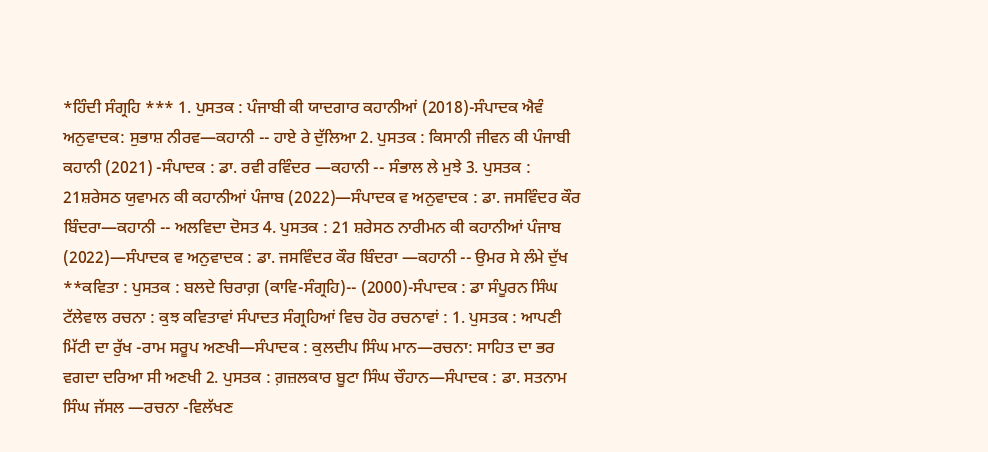*ਹਿੰਦੀ ਸੰਗ੍ਰਹਿ *** 1. ਪੁਸਤਕ : ਪੰਜਾਬੀ ਕੀ ਯਾਦਗਾਰ ਕਹਾਨੀਆਂ (2018)-ਸੰਪਾਦਕ ਐਵੰ ਅਨੁਵਾਦਕ: ਸੁਭਾਸ਼ ਨੀਰਵ—ਕਹਾਨੀ -- ਹਾਏ ਰੇ ਦੁੱਲਿਆ 2. ਪੁਸਤਕ : ਕਿਸਾਨੀ ਜੀਵਨ ਕੀ ਪੰਜਾਬੀ ਕਹਾਨੀ (2021) -ਸੰਪਾਦਕ : ਡਾ. ਰਵੀ ਰਵਿੰਦਰ —ਕਹਾਨੀ -- ਸੰਭਾਲ ਲੇ ਮੁਝੇ 3. ਪੁਸਤਕ : 21ਸ਼ਰੇਸਠ ਯੁਵਾਮਨ ਕੀ ਕਹਾਨੀਆਂ ਪੰਜਾਬ (2022)—ਸੰਪਾਦਕ ਵ ਅਨੁਵਾਦਕ : ਡਾ. ਜਸਵਿੰਦਰ ਕੌਰ ਬਿੰਦਰਾ—ਕਹਾਨੀ -- ਅਲਵਿਦਾ ਦੋਸਤ 4. ਪੁਸਤਕ : 21 ਸ਼ਰੇਸਠ ਨਾਰੀਮਨ ਕੀ ਕਹਾਨੀਆਂ ਪੰਜਾਬ (2022)—ਸੰਪਾਦਕ ਵ ਅਨੁਵਾਦਕ : ਡਾ. ਜਸਵਿੰਦਰ ਕੌਰ ਬਿੰਦਰਾ —ਕਹਾਨੀ -- ਉਮਰ ਸੇ ਲੰਮੇ ਦੁੱਖ **ਕਵਿਤਾ : ਪੁਸਤਕ : ਬਲਦੇ ਚਿਰਾਗ਼ (ਕਾਵਿ-ਸੰਗ੍ਰਹਿ)-- (2000)-ਸੰਪਾਦਕ : ਡਾ ਸੰਪੂਰਨ ਸਿੰਘ ਟੱਲੇਵਾਲ ਰਚਨਾ : ਕੁਝ ਕਵਿਤਾਵਾਂ ਸੰਪਾਦਤ ਸੰਗ੍ਰਹਿਆਂ ਵਿਚ ਹੋਰ ਰਚਨਾਵਾਂ : 1. ਪੁਸਤਕ : ਆਪਣੀ ਮਿੱਟੀ ਦਾ ਰੁੱਖ -ਰਾਮ ਸਰੂਪ ਅਣਖੀ—ਸੰਪਾਦਕ : ਕੁਲਦੀਪ ਸਿੰਘ ਮਾਨ—ਰਚਨਾ: ਸਾਹਿਤ ਦਾ ਭਰ ਵਗਦਾ ਦਰਿਆ ਸੀ ਅਣਖੀ 2. ਪੁਸਤਕ : ਗ਼ਜ਼ਲਕਾਰ ਬੂਟਾ ਸਿੰਘ ਚੌਹਾਨ—ਸੰਪਾਦਕ : ਡਾ. ਸਤਨਾਮ ਸਿੰਘ ਜੱਸਲ —ਰਚਨਾ -ਵਿਲੱਖਣ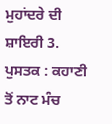ਮੁਹਾਂਦਰੇ ਦੀ ਸ਼ਾਇਰੀ 3. ਪੁਸਤਕ : ਕਹਾਣੀ ਤੋਂ ਨਾਟ ਮੰਚ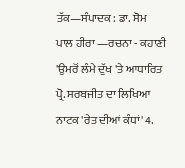ਤੱਕ—ਸੰਪਾਦਕ : ਡਾ. ਸੋਮ ਪਾਲ ਹੀਰਾ —ਰਚਨਾ - ਕਹਾਣੀ 'ਉਮਰੋਂ ਲੰਮੇ ਦੁੱਖ 'ਤੇ ਆਧਾਰਿਤ ਪ੍ਰੋ. ਸਰਬਜੀਤ ਦਾ ਲਿਖਿਆ ਨਾਟਕ 'ਰੇਤ ਦੀਆਂ ਕੰਧਾਂ' 4.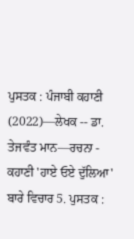ਪੁਸਤਕ : ਪੰਜਾਬੀ ਕਹਾਣੀ (2022)—ਲੇਖਕ -- ਡਾ. ਤੇਜਵੰਤ ਮਾਨ—ਰਚਨਾ - ਕਹਾਣੀ 'ਹਾਏ ਓਏ ਦੁੱਲਿਆ' ਬਾਰੇ ਵਿਚਾਰ 5. ਪੁਸਤਕ :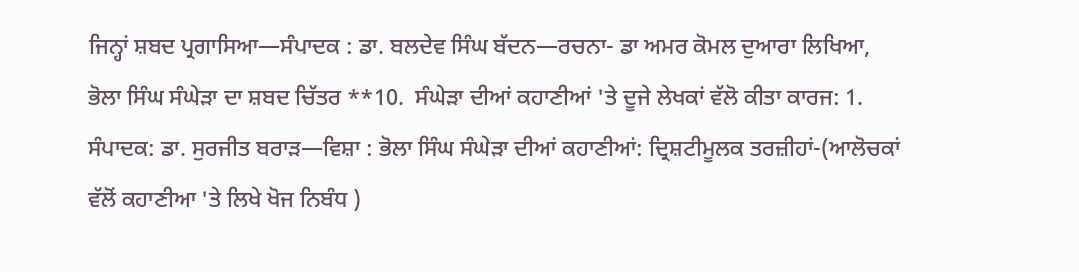ਜਿਨ੍ਹਾਂ ਸ਼ਬਦ ਪ੍ਰਗਾਸਿਆ—ਸੰਪਾਦਕ : ਡਾ. ਬਲਦੇਵ ਸਿੰਘ ਬੱਦਨ—ਰਚਨਾ- ਡਾ ਅਮਰ ਕੋਮਲ ਦੁਆਰਾ ਲਿਖਿਆ, ਭੋਲਾ ਸਿੰਘ ਸੰਘੇੜਾ ਦਾ ਸ਼ਬਦ ਚਿੱਤਰ **10.  ਸੰਘੇੜਾ ਦੀਆਂ ਕਹਾਣੀਆਂ 'ਤੇ ਦੂਜੇ ਲੇਖਕਾਂ ਵੱਲੋ ਕੀਤਾ ਕਾਰਜ: 1. ਸੰਪਾਦਕ: ਡਾ. ਸੁਰਜੀਤ ਬਰਾੜ—ਵਿਸ਼ਾ : ਭੋਲਾ ਸਿੰਘ ਸੰਘੇੜਾ ਦੀਆਂ ਕਹਾਣੀਆਂ: ਦ੍ਰਿਸ਼ਟੀਮੂਲਕ ਤਰਜ਼ੀਹਾਂ-(ਆਲੋਚਕਾਂ ਵੱਲੋਂ ਕਹਾਣੀਆ 'ਤੇ ਲਿਖੇ ਖੋਜ ਨਿਬੰਧ )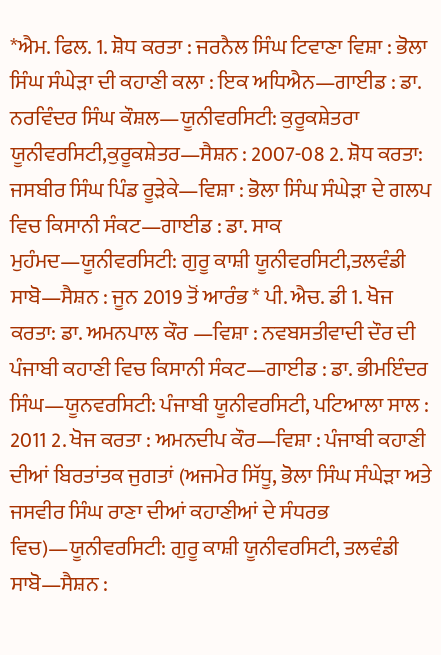*ਐਮ. ਫਿਲ. 1. ਸ਼ੋਧ ਕਰਤਾ : ਜਰਨੈਲ ਸਿੰਘ ਟਿਵਾਣਾ ਵਿਸ਼ਾ : ਭੋਲਾ ਸਿੰਘ ਸੰਘੇੜਾ ਦੀ ਕਹਾਣੀ ਕਲਾ : ਇਕ ਅਧਿਐਨ—ਗਾਈਡ : ਡਾ. ਨਰਵਿੰਦਰ ਸਿੰਘ ਕੌਸ਼ਲ—ਯੂਨੀਵਰਸਿਟੀ: ਕੁਰੂਕਸ਼ੇਤਰਾ ਯੂਨੀਵਰਸਿਟੀ,ਕੁਰੂਕਸ਼ੇਤਰ—ਸੈਸ਼ਨ : 2007-08 2. ਸ਼ੋਧ ਕਰਤਾ: ਜਸਬੀਰ ਸਿੰਘ ਪਿੰਡ ਰੂੜੇਕੇ—ਵਿਸ਼ਾ : ਭੋਲਾ ਸਿੰਘ ਸੰਘੇੜਾ ਦੇ ਗਲਪ ਵਿਚ ਕਿਸਾਨੀ ਸੰਕਟ—ਗਾਈਡ : ਡਾ. ਸਾਕ ਮੁਹੰਮਦ—ਯੂਨੀਵਰਸਿਟੀ: ਗੁਰੂ ਕਾਸ਼ੀ ਯੂਨੀਵਰਸਿਟੀ,ਤਲਵੰਡੀ ਸਾਬੋ—ਸੈਸ਼ਨ : ਜੂਨ 2019 ਤੋਂ ਆਰੰਭ * ਪੀ. ਐਚ. ਡੀ 1. ਖੋਜ ਕਰਤਾ: ਡਾ. ਅਮਨਪਾਲ ਕੌਰ —ਵਿਸ਼ਾ : ਨਵਬਸਤੀਵਾਦੀ ਦੌਰ ਦੀ ਪੰਜਾਬੀ ਕਹਾਣੀ ਵਿਚ ਕਿਸਾਨੀ ਸੰਕਟ—ਗਾਈਡ : ਡਾ. ਭੀਮਇੰਦਰ ਸਿੰਘ—ਯੂਨਵਰਸਿਟੀ: ਪੰਜਾਬੀ ਯੂਨੀਵਰਸਿਟੀ, ਪਟਿਆਲਾ ਸਾਲ : 2011 2. ਖੋਜ ਕਰਤਾ : ਅਮਨਦੀਪ ਕੌਰ—ਵਿਸ਼ਾ : ਪੰਜਾਬੀ ਕਹਾਣੀ ਦੀਆਂ ਬਿਰਤਾਂਤਕ ਜੁਗਤਾਂ (ਅਜਮੇਰ ਸਿੱਧੂ, ਭੋਲਾ ਸਿੰਘ ਸੰਘੇੜਾ ਅਤੇ ਜਸਵੀਰ ਸਿੰਘ ਰਾਣਾ ਦੀਆਂ ਕਹਾਣੀਆਂ ਦੇ ਸੰਧਰਭ ਵਿਚ)—ਯੂਨੀਵਰਸਿਟੀ: ਗੁਰੂ ਕਾਸ਼ੀ ਯੂਨੀਵਰਸਿਟੀ, ਤਲਵੰਡੀ ਸਾਬੋ—ਸੈਸ਼ਨ :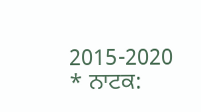2015-2020 * ਨਾਟਕ: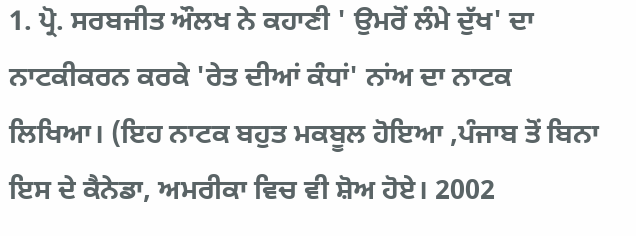1. ਪ੍ਰੋ. ਸਰਬਜੀਤ ਔਲਖ ਨੇ ਕਹਾਣੀ ' ਉਮਰੋਂ ਲੰਮੇ ਦੁੱਖ' ਦਾ ਨਾਟਕੀਕਰਨ ਕਰਕੇ 'ਰੇਤ ਦੀਆਂ ਕੰਧਾਂ' ਨਾਂਅ ਦਾ ਨਾਟਕ ਲਿਖਿਆ। (ਇਹ ਨਾਟਕ ਬਹੁਤ ਮਕਬੂਲ ਹੋਇਆ ,ਪੰਜਾਬ ਤੋਂ ਬਿਨਾ ਇਸ ਦੇ ਕੈਨੇਡਾ, ਅਮਰੀਕਾ ਵਿਚ ਵੀ ਸ਼ੋਅ ਹੋਏ। 2002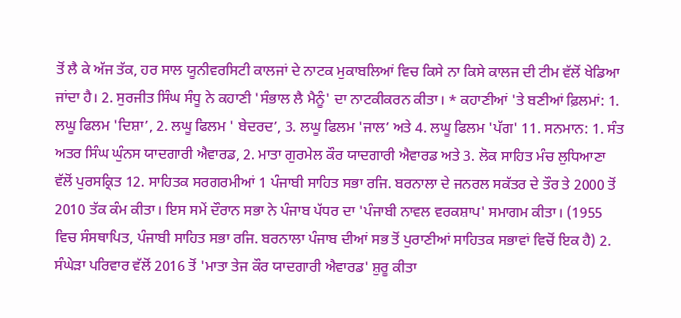ਤੋਂ ਲੈ ਕੇ ਅੱਜ ਤੱਕ, ਹਰ ਸਾਲ ਯੂਨੀਵਰਸਿਟੀ ਕਾਲਜਾਂ ਦੇ ਨਾਟਕ ਮੁਕਾਬਲਿਆਂ ਵਿਚ ਕਿਸੇ ਨਾ ਕਿਸੇ ਕਾਲਜ ਦੀ ਟੀਮ ਵੱਲੋਂ ਖੇਡਿਆ ਜਾਂਦਾ ਹੈ। 2. ਸੁਰਜੀਤ ਸਿੰਘ ਸੰਧੂ ਨੇ ਕਹਾਣੀ 'ਸੰਭਾਲ ਲੈ ਮੈਨੂੰ' ਦਾ ਨਾਟਕੀਕਰਨ ਕੀਤਾ। * ਕਹਾਣੀਆਂ 'ਤੇ ਬਣੀਆਂ ਫ਼ਿਲਮਾਂ: 1. ਲਘੂ ਫਿਲਮ 'ਦਿਸ਼ਾ’, 2. ਲਘੂ ਫਿਲਮ ' ਬੇਦਰਦ’, 3. ਲਘੂ ਫਿਲਮ 'ਜਾਲ’ ਅਤੇ 4. ਲਘੂ ਫਿਲਮ 'ਪੱਗ' 11. ਸਨਮਾਨ: 1. ਸੰਤ ਅਤਰ ਸਿੰਘ ਘੁੰਨਸ ਯਾਦਗਾਰੀ ਐਵਾਰਡ, 2. ਮਾਤਾ ਗੁਰਮੇਲ ਕੌਰ ਯਾਦਗਾਰੀ ਐਵਾਰਡ ਅਤੇ 3. ਲੋਕ ਸਾਹਿਤ ਮੰਚ ਲੁਧਿਆਣਾ ਵੱਲੋਂ ਪੁਰਸਕ੍ਰਿਤ 12. ਸਾਹਿਤਕ ਸਰਗਰਮੀਆਂ 1 ਪੰਜਾਬੀ ਸਾਹਿਤ ਸਭਾ ਰਜਿ. ਬਰਨਾਲਾ ਦੇ ਜਨਰਲ ਸਕੱਤਰ ਦੇ ਤੌਰ ਤੇ 2000 ਤੋਂ 2010 ਤੱਕ ਕੰਮ ਕੀਤਾ। ਇਸ ਸਮੇਂ ਦੌਰਾਨ ਸਭਾ ਨੇ ਪੰਜਾਬ ਪੱਧਰ ਦਾ 'ਪੰਜਾਬੀ ਨਾਵਲ ਵਰਕਸ਼ਾਪ' ਸਮਾਗਮ ਕੀਤਾ। (1955 ਵਿਚ ਸੰਸਥਾਪਿਤ, ਪੰਜਾਬੀ ਸਾਹਿਤ ਸਭਾ ਰਜਿ. ਬਰਨਾਲਾ ਪੰਜਾਬ ਦੀਆਂ ਸਭ ਤੋਂ ਪੁਰਾਣੀਆਂ ਸਾਹਿਤਕ ਸਭਾਵਾਂ ਵਿਚੋਂ ਇਕ ਹੈ) 2. ਸੰਘੇੜਾ ਪਰਿਵਾਰ ਵੱਲੋਂ 2016 ਤੋਂ 'ਮਾਤਾ ਤੇਜ ਕੌਰ ਯਾਦਗਾਰੀ ਐਵਾਰਡ' ਸ਼ੁਰੂ ਕੀਤਾ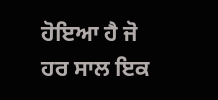ਹੋਇਆ ਹੈ ਜੋ ਹਰ ਸਾਲ ਇਕ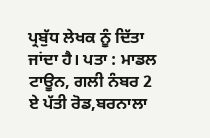ਪ੍ਰਬੁੱਧ ਲੇਖਕ ਨੂੰ ਦਿੱਤਾ ਜਾਂਦਾ ਹੈ। ਪਤਾ : ਮਾਡਲ ਟਾਊਨ, ਗਲੀ ਨੰਬਰ 2 ਏ ਪੱਤੀ ਰੋਡ,ਬਰਨਾਲਾ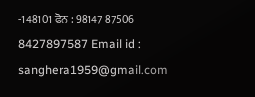-148101 ਫੋਨ : 98147 87506 8427897587 Email id : sanghera1959@gmail.com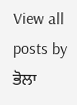View all posts by ਭੋਲਾ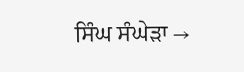ਸਿੰਘ ਸੰਘੇੜਾ →